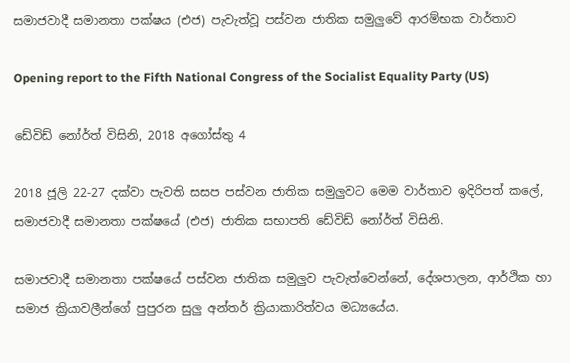සමාජවාදී සමානතා පක්ෂය (එජ) පැවැත්වූ පස්වන ජාතික සමුලුවේ ආරම්භක වාර්තාව

Opening report to the Fifth National Congress of the Socialist Equality Party (US)

ඩේවිඩ් නෝර්ත් විසිනි, 2018 අගෝස්තු 4

2018 ජූලි 22-27 දක්වා පැවති සසප පස්වන ජාතික සමුලුවට මෙම වාර්තාව ඉදිරිපත් කලේ, සමාජවාදී සමානතා පක්ෂයේ (එජ) ජාතික සභාපති ඩේවිඩ් නෝර්ත් විසිනි.

සමාජවාදී සමානතා පක්ෂයේ පස්වන ජාතික සමුලුව පැවැත්වෙන්නේ, දේශපාලන, ආර්ථික හා සමාජ ක්‍රියාවලීන්ගේ පුපුරන සුලු අන්තර් ක්‍රියාකාරිත්වය මධ්‍යයේය.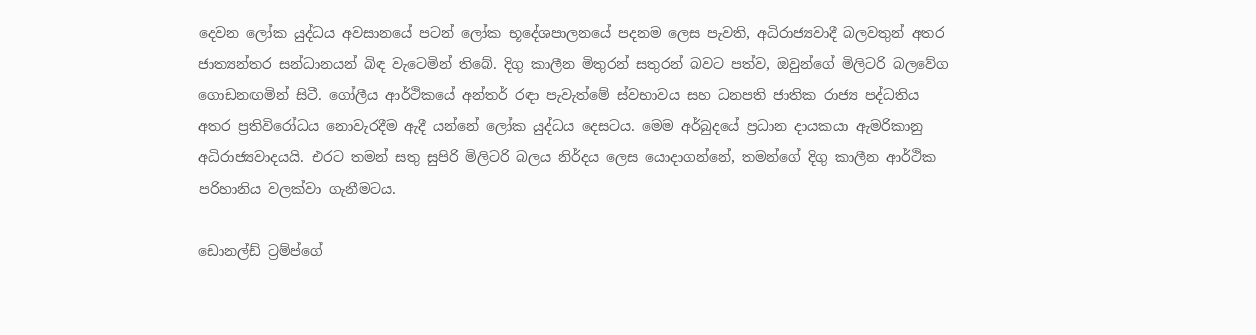දෙවන ලෝක යුද්ධය අවසානයේ පටන් ලෝක භූදේශපාලනයේ පදනම ලෙස පැවති, අධිරාජ්‍යවාදී බලවතුන් අතර ජාත්‍යන්තර සන්ධානයන් බිඳ වැටෙමින් තිබේ. දිගු කාලීන මිතුරන් සතුරන් බවට පත්ව, ඔවුන්ගේ මිලිටරි බලවේග ගොඩනඟමින් සිටී. ගෝලීය ආර්ථිකයේ අන්තර් රඳා පැවැත්මේ ස්වභාවය සහ ධනපති ජාතික රාජ්‍ය පද්ධතිය අතර ප්‍රතිවිරෝධය නොවැරදීම ඇදී යන්නේ ලෝක යුද්ධය දෙසටය. මෙම අර්බුදයේ ප්‍රධාන දායකයා ඇමරිකානු අධිරාජ්‍යවාදයයි. එරට තමන් සතු සුපිරි මිලිටරි බලය නිර්දය ලෙස යොදාගන්නේ, තමන්ගේ දිගු කාලීන ආර්ථික පරිහානිය වලක්වා ගැනීමටය.

ඩොනල්ඩ් ට්‍රම්ප්ගේ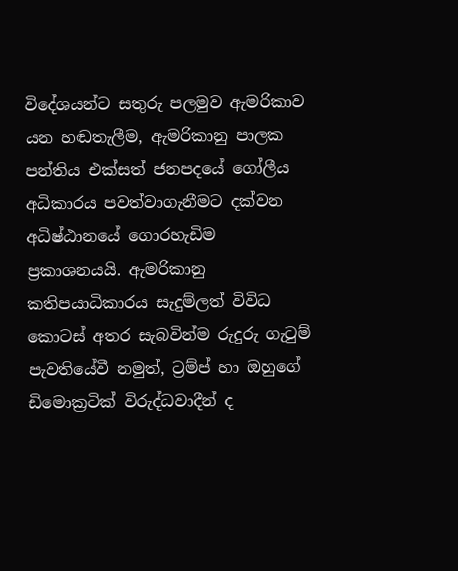විදේශයන්ට සතුරු පලමුව ඇමරිකාව යන හඬතැලීම, ඇමරිකානු පාලක පන්තිය එක්සත් ජනපදයේ ගෝලීය අධිකාරය පවත්වාගැනීමට දක්වන අධිෂ්ඨානයේ ගොරහැඩිම ප්‍රකාශනයයි. ඇමරිකානු කතිපයාධිකාරය සැදුම්ලත් විවිධ කොටස් අතර සැබවින්ම රුදුරු ගැටුම් පැවතියේවී නමුත්, ට්‍රම්ප් හා ඔහුගේ ඩිමොක්‍රටික් විරුද්ධවාදීන් ද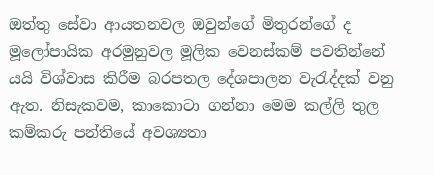ඔත්තු සේවා ආයතනවල ඔවුන්ගේ මිතුරන්ගේ ද මූලෝපායික අරමුනුවල මූලික වෙනස්කම් පවතින්නේ යයි විශ්වාස කිරීම බරපතල දේශපාලන වැරැද්දක් වනු ඇත. නිසැකවම, කාකොටා ගන්නා මෙම කල්ලි තුල කම්කරු පන්තියේ අවශ්‍යතා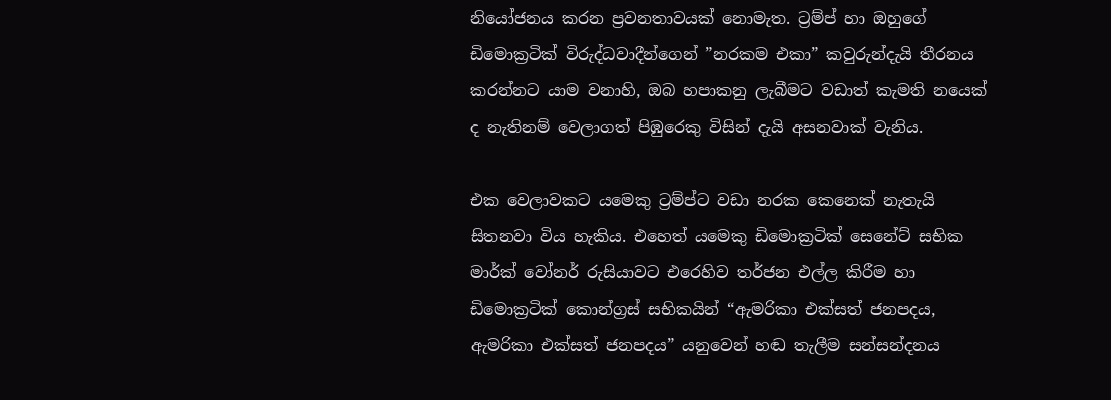නියෝජනය කරන ප්‍රවනතාවයක් නොමැත. ට්‍රම්ප් හා ඔහුගේ ඩිමොක්‍රටික් විරුද්ධවාදීන්ගෙන් ”නරකම එකා” කවුරුන්දැයි තීරනය කරන්නට යාම වනාහි, ඔබ හපාකනු ලැබීමට වඩාත් කැමති නයෙක් ද නැතිනම් වෙලාගත් පිඹුරෙකු විසින් දැයි අසනවාක් වැනිය.

එක වෙලාවකට යමෙකු ට්‍රම්ප්ට වඩා නරක කෙනෙක් නැතැයි සිතනවා විය හැකිය. එහෙත් යමෙකු ඩිමොක්‍රටික් සෙනේට් සභික මාර්ක් වෝනර් රුසියාවට එරෙහිව තර්ජන එල්ල කිරීම හා ඩිමොක්‍රටික් කොන්ග්‍රස් සභිකයින් “ඇමරිකා එක්සත් ජනපදය, ඇමරිකා එක්සත් ජනපදය” යනුවෙන් හඬ තැලීම සන්සන්දනය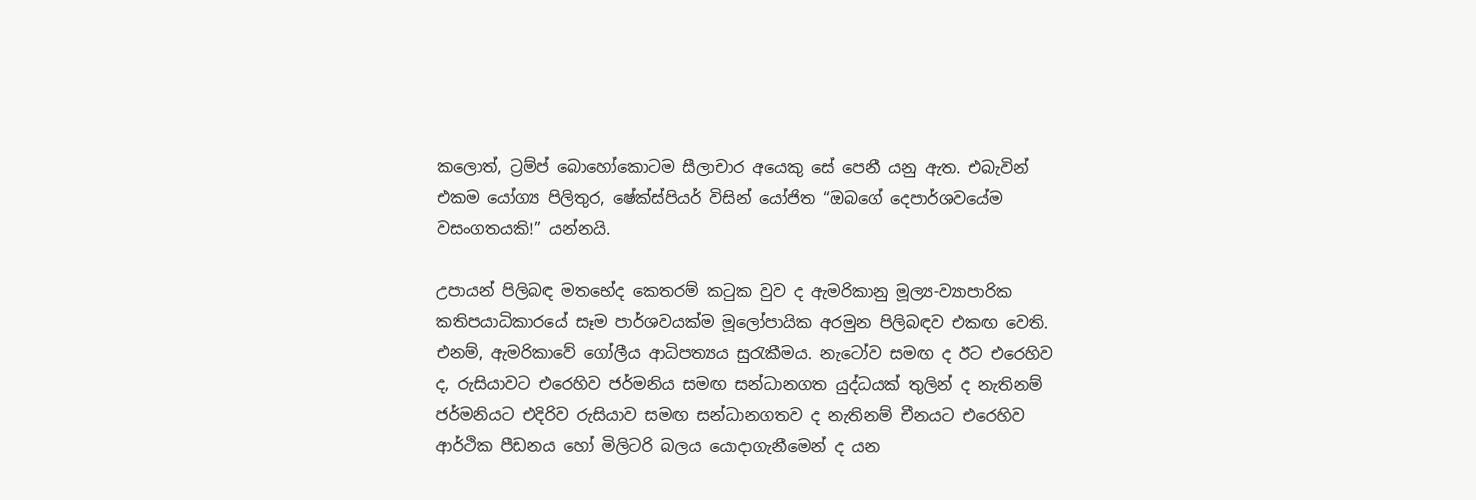කලොත්, ට්‍රම්ප් බොහෝකොටම සීලාචාර අයෙකු සේ පෙනී යනු ඇත. එබැවින් එකම යෝග්‍ය පිලිතුර, ෂේක්ස්පියර් විසින් යෝජිත “ඔබගේ දෙපාර්ශවයේම වසංගතයකි!” යන්නයි.

උපායන් පිලිබඳ මතභේද කෙතරම් කටුක වුව ද ඇමරිකානු මූල්‍ය-ව්‍යාපාරික කතිපයාධිකාරයේ සෑම පාර්ශවයක්ම මූලෝපායික අරමුන පිලිබඳව එකඟ වෙති. එනම්, ඇමරිකාවේ ගෝලීය ආධිපත්‍යය සුරැකීමය. නැටෝව සමඟ ද ඊට එරෙහිව ද, රුසියාවට එරෙහිව ජර්මනිය සමඟ සන්ධානගත යුද්ධයක් තුලින් ද නැතිනම් ජර්මනියට එදිරිව රුසියාව සමඟ සන්ධානගතව ද නැතිනම් චීනයට එරෙහිව ආර්ථික පීඩනය හෝ මිලිටරි බලය යොදාගැනීමෙන් ද යන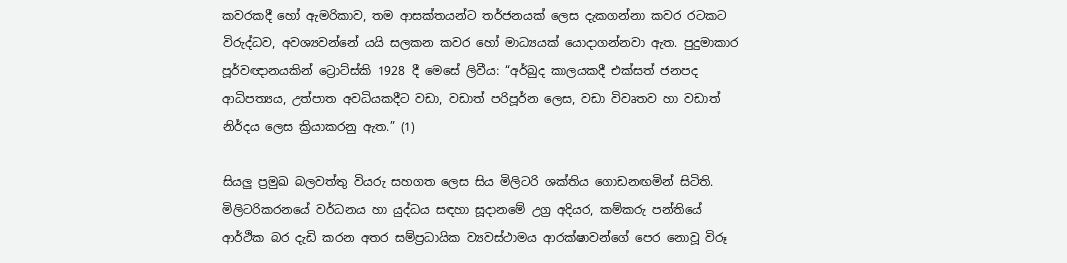කවරකදී හෝ ඇමරිකාව, තම ආසක්තයන්ට තර්ජනයක් ලෙස දැකගන්නා කවර රටකට විරුද්ධව, අවශ්‍යවන්නේ යයි සලකන කවර හෝ මාධ්‍යයක් යොදාගන්නවා ඇත. පුදුමාකාර පූර්වඥානයකින් ට්‍රොට්ස්කි 1928 දී මෙසේ ලිවීය: “අර්බුද කාලයකදී එක්සත් ජනපද ආධිපත්‍යය, උත්පාත අවධියකදීට වඩා, වඩාත් පරිපූර්න ලෙස, වඩා විවෘතව හා වඩාත් නිර්දය ලෙස ක්‍රියාකරනු ඇත.” (1)

සියලු ප්‍රමුඛ බලවත්තු වියරු සහගත ලෙස සිය මිලිටරි ශක්තිය ගොඩනඟමින් සිටිති. මිලිටරිකරනයේ වර්ධනය හා යුද්ධය සඳහා සූදානමේ උග්‍ර අදියර, කම්කරු පන්තියේ ආර්ථික බර දැඩි කරන අතර සම්ප්‍රධායික ව්‍යවස්ථාමය ආරක්ෂාවන්ගේ පෙර නොවූ විරූ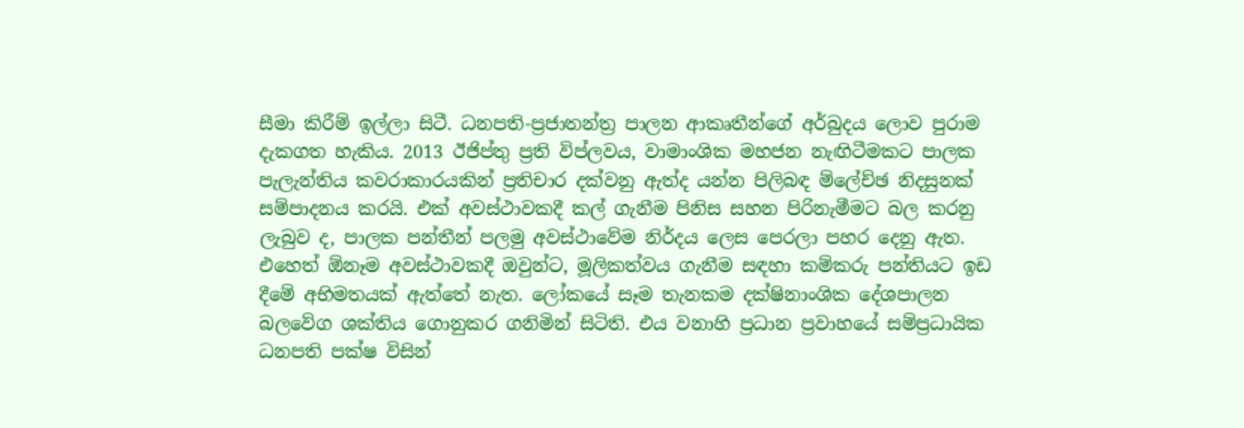සීමා කිරීම් ඉල්ලා සිටී. ධනපති-ප්‍රජාතන්ත්‍ර පාලන ආකෘතීන්ගේ අර්බුදය ලොව පුරාම දැකගත හැකිය. 2013 ඊජිප්තු ප්‍රති විප්ලවය, වාමාංශික මහජන නැඟිටීමකට පාලක පැලැන්තිය කවරාකාරයකින් ප්‍රතිචාර දක්වනු ඇත්ද යන්න පිලිබඳ ම්ලේච්ඡ නිදසුනක් සම්පාදනය කරයි. එක් අවස්ථාවකදී කල් ගැනීම පිනිස සහන පිරිනැමීමට බල කරනු ලැබුව ද, පාලක පන්තීන් පලමු අවස්ථාවේම නිර්දය ලෙස පෙරලා පහර දෙනු ඇත. එහෙත් ඕනෑම අවස්ථාවකදී ඔවුන්ට, මූලිකත්වය ගැනීම සඳහා කම්කරු පන්තියට ඉඩ දීමේ අභිමතයක් ඇත්තේ නැත. ලෝකයේ සෑම තැනකම දක්ෂිනාංශික දේශපාලන බලවේග ශක්තිය ගොනුකර ගනිමින් සිටිති. එය වනාහි ප්‍රධාන ප්‍රවාහයේ සම්ප්‍රධායික ධනපති පක්ෂ විසින්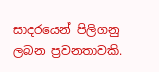සාදරයෙන් පිලිගනු ලබන ප්‍රවනතාවකි.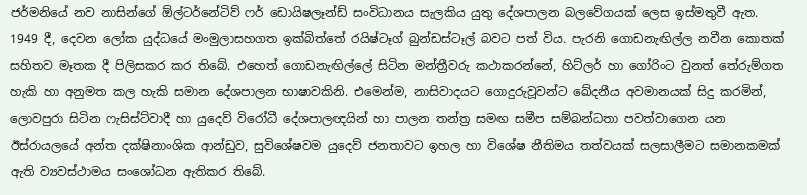ජර්මනියේ නව නාසින්ගේ ඕල්ටර්නේටිව් ෆර් ඩොයිෂලෑන්ඩ් සංවිධානය සැලකිය යුතු දේශපාලන බලවේගයක් ලෙස ඉස්මතුවී ඇත. 1949 දී, දෙවන ලෝක යුද්ධයේ මංමුලාසහගත ඉක්බිත්තේ රයිෂ්ටෑග් බුන්ඩස්ටෑල් බවට පත් විය. පැරනි ගොඩනැඟිල්ල නවීන කොතක් සහිතව මෑතක දී පිලිසකර කර තිබේ. එහෙත් ගොඩනැඟිල්ලේ සිටින මන්ත්‍රීවරු කථාකරන්නේ, හිට්ලර් හා ගෝරිංට වුනත් තේරුම්ගත හැකි හා අනුමත කල හැකි සමාන දේශපාලන භාෂාවකිනි. එමෙන්ම, නාසිවාදයට ගොදුරුවූවන්ට ඛේදනීය අවමානයක් සිදු කරමින්, ලොවපුරා සිටින ෆැසිස්ට්වාදී හා යුදෙව් විරෝධී දේශපාලඥයින් හා පාලන තන්ත්‍ර සමඟ සමීප සම්බන්ධතා පවත්වාගෙන යන ඊස්රායලයේ අන්ත දක්ෂිනාංශික ආන්ඩුව, සුවිශේෂවම යුදෙව් ජනතාවට ඉහල හා විශේෂ නීතිමය තත්වයක් සලසාලීමට සමානකමක් ඇති ව්‍යවස්ථාමය සංශෝධන ඇතිකර තිබේ.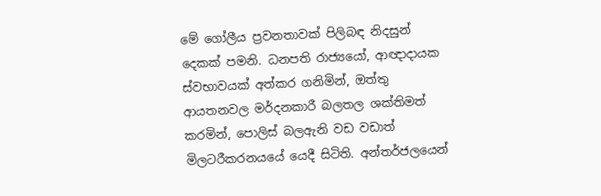මේ ගෝලීය ප්‍රවනතාවක් පිලිබඳ නිදසුන් දෙකක් පමනි. ධනපති රාජ්‍යයෝ, ආඥාදායක ස්වභාවයක් අත්කර ගනිමින්, ඔත්තු ආයතනවල මර්දනකාරී බලතල ශක්තිමත් කරමින්, පොලිස් බලඇනි වඩ වඩාත් මිලටරීකරනයයේ යෙදී සිටිති. අන්තර්ජලයෙන්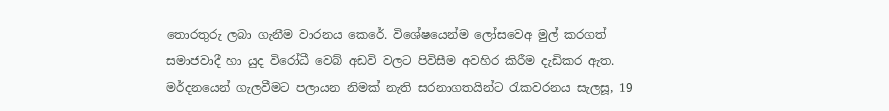තොරතුරු ලබා ගැනීම වාරනය කෙරේ. විශේෂයෙන්ම ලෝසවෙඅ මුල් කරගත් සමාජවාදී හා යුද විරෝධී වෙබ් අඩවි වලට පිවිසීම අවහිර කිරීම දැඩිකර ඇත. මර්දනයෙන් ගැලවීමට පලායන නිමක් නැති සරනාගතයින්ට රැකවරනය සැලසූ, 19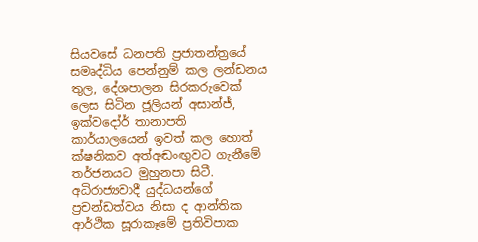සියවසේ ධනපති ප්‍රජාතන්ත්‍රයේ සමෘද්ධිය පෙන්නුම් කල ලන්ඩනය තුල, දේශපාලන සිරකරුවෙක් ලෙස සිටින ජූලියන් අසාන්ජ්, ඉක්වදෝර් තානාපති කාර්යාලයෙන් ඉවත් කල හොත් ක්ෂනිකව අත්අඬංඟුවට ගැනීමේ තර්ජනයට මුහුනපා සිටී. අධිරාජ්‍යවාදී යුද්ධයන්ගේ ප්‍රචන්ඩත්වය නිසා ද ආන්තික ආර්ථික සූරාකෑමේ ප්‍රතිවිපාක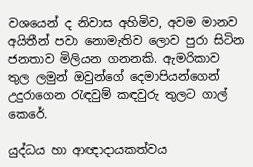වශයෙන් ද නිවාස අහිමිව, අවම මානව අයිතීන් පවා නොමැතිව ලොව පුරා සිටින ජනතාව මිලියන ගනනකි. ඇමරිකාව තුල ලමුන් ඔවුන්ගේ දෙමාපියන්ගෙන් උදුරාගෙන රැඳවුම් කඳවුරු තුලට ගාල් කෙරේ.

යුද්ධය හා ආඥාදායකත්වය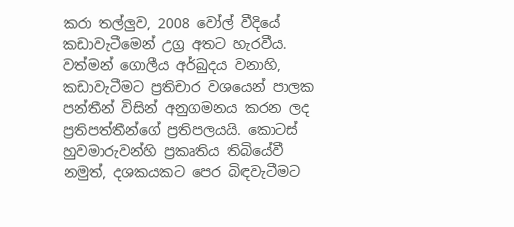කරා තල්ලුව, 2008 වෝල් වීදියේ කඩාවැටීමෙන් උග්‍ර අතට හැරවීය. වත්මන් ගොලීය අර්බුදය වනාහි, කඩාවැටීමට ප්‍රතිචාර වශයෙන් පාලක පන්තීන් විසින් අනුගමනය කරන ලද ප්‍රතිපත්තීන්ගේ ප්‍රතිපලයයි. කොටස් හුවමාරුවන්හි ප්‍රකෘතිය තිබියේවී නමුත්, දශකයකට පෙර බිඳවැටීමට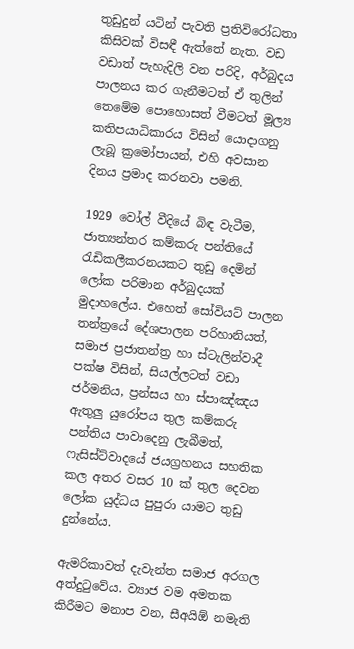තුඩුදුන් යටින් පැවති ප්‍රතිවිරෝධතා කිසිවක් විසඳී ඇත්තේ නැත. වඩ වඩාත් පැහැදිලි වන පරිදි, අර්බුදය පාලනය කර ගැනීමටත් ඒ තුලින් තෙමේම පොහොසත් වීමටත් මූල්‍ය කතිපයාධිකාරය විසින් යොදාගනු ලැබූ ක්‍රමෝපායන්, එහි අවසාන දිනය ප්‍රමාද කරනවා පමනි.

1929 වෝල් වීදියේ බිඳ වැටීම, ජාත්‍යන්තර කම්කරු පන්තියේ රැඩිකලීකරනයකට තුඩු දෙමින් ලෝක පරිමාන අර්බුදයක් මුදාහලේය. එහෙත් සෝවියට් පාලන තන්ත්‍රයේ දේශපාලන පරිහානියත්, සමාජ ප්‍රජාතන්ත්‍ර හා ස්ටැලින්වාදී පක්ෂ විසින්, සියල්ලටත් වඩා ජර්මනිය, ප්‍රන්සය හා ස්පාඤ්ඤය ඇතුලු යුරෝපය තුල කම්කරු පන්තිය පාවාදෙනු ලැබීමත්, ෆැසිස්ට්වාදයේ ජයග්‍රහනය සහතික කල අතර වසර 10 ක් තුල දෙවන ලෝක යුද්ධය පුපුරා යාමට තුඩු දුන්නේය.

ඇමරිකාවත් දැවැන්ත සමාජ අරගල අත්දුටුවේය. ව්‍යාජ වම අමතක කිරීමට මනාප වන, සීඅයිඕ නමැති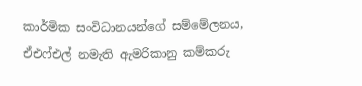කාර්මික සංවිධානයන්ගේ සම්මේලනය, ඒඑෆ්එල් නමැති ඇමරිකානු කම්කරු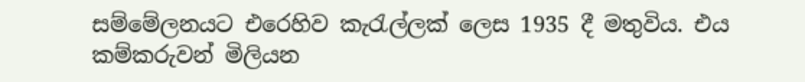සම්මේලනයට එරෙහිව කැරැල්ලක් ලෙස 1935 දී මතුවිය. එය කම්කරුවන් මිලියන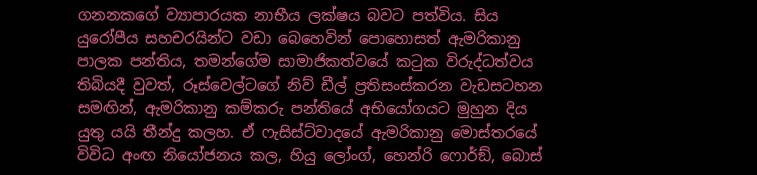ගනනකගේ ව්‍යාපාරයක නාභීය ලක්ෂය බවට පත්විය. සිය යුරෝපීය සහචරයින්ට වඩා බෙහෙවින් පොහොසත් ඇමරිකානු පාලක පන්තිය, තමන්ගේම සාමාජිකත්වයේ කටුක විරුද්ධත්වය තිබියදී වුවත්, රූස්වෙල්ටගේ නිව් ඩීල් ප්‍රතිසංස්කරන වැඩසටහන සමඟින්, ඇමරිකානු කම්කරු පන්තියේ අභියෝගයට මුහුන දිය යුතු යයි තීන්දු කලහ. ඒ ෆැසිස්ට්වාදයේ ඇමරිකානු මොස්තරයේ විවිධ අංඟ නියෝජනය කල, හියු ලෝංග්, හෙන්රි ෆොර්ඞ්, බොස්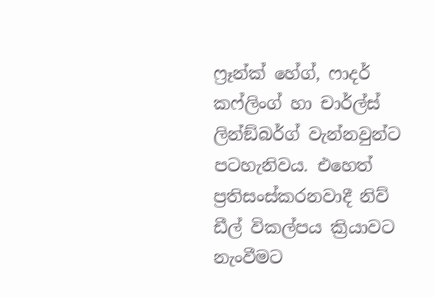ෆ්‍රෑන්ක් හේග්, ෆාදර් කෆ්ලිංග් හා චාර්ල්ස් ලින්ඞ්බර්ග් වැන්නවුන්ට පටහැනිවය. එහෙත් ප්‍රතිසංස්කරනවාදී නිව් ඩීල් විකල්පය ක්‍රියාවට නැංවීමට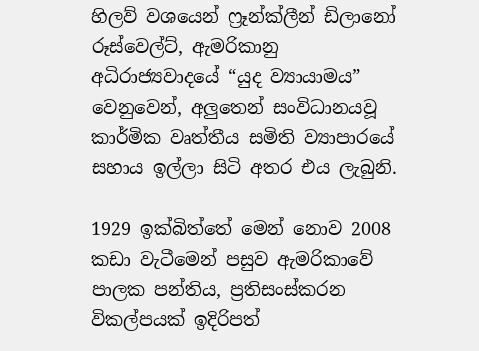හිලව් වශයෙන් ෆ්‍රෑන්ක්ලීන් ඩිලානෝ රූස්වෙල්ට්, ඇමරිකානු අධිරාජ්‍යවාදයේ “යුද ව්‍යායාමය” වෙනුවෙන්, අලුතෙන් සංවිධානයවූ කාර්මික වෘත්තීය සමිති ව්‍යාපාරයේ සහාය ඉල්ලා සිටි අතර එය ලැබුනි.

1929 ඉක්බිත්තේ මෙන් නොව 2008 කඩා වැටීමෙන් පසුව ඇමරිකාවේ පාලක පන්තිය, ප්‍රතිසංස්කරන විකල්පයක් ඉදිරිපත්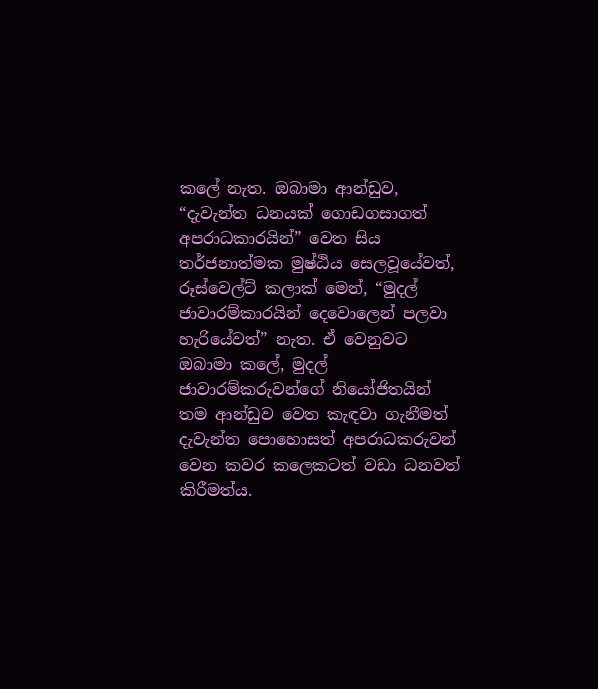කලේ නැත. ඔබාමා ආන්ඩුව, “දැවැන්ත ධනයක් ගොඩගසාගත් අපරාධකාරයින්” වෙත සිය තර්ජනාත්මක මුෂ්ඨිය සෙලවූයේවත්, රූස්වෙල්ට් කලාක් මෙන්, “මුදල් ජාවාරම්කාරයින් දෙවොලෙන් පලවා හැරියේවත්” නැත. ඒ වෙනුවට ඔබාමා කලේ, මුදල් ජාවාරම්කරුවන්ගේ නියෝජිතයින් තම ආන්ඩුව වෙත කැඳවා ගැනීමත් දැවැන්ත පොහොසත් අපරාධකරුවන් වෙන කවර කලෙකටත් වඩා ධනවත් කිරීමත්ය.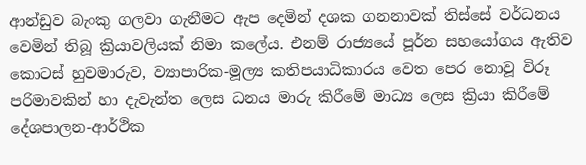ආන්ඩුව බැංකු ගලවා ගැනීමට ඇප දෙමින් දශක ගනනාවක් තිස්සේ වර්ධනය වෙමින් තිබූ ක්‍රියාවලියක් නිමා කලේය. එනම් රාජ්‍යයේ පූර්න සහයෝගය ඇතිව කොටස් හුවමාරුව, ව්‍යාපාරික-මූල්‍ය කතිපයාධිකාරය වෙත පෙර නොවූ විරූ පරිමාවකින් හා දැවැන්ත ලෙස ධනය මාරු කිරීමේ මාධ්‍ය ලෙස ක්‍රියා කිරීමේ දේශපාලන-ආර්ථික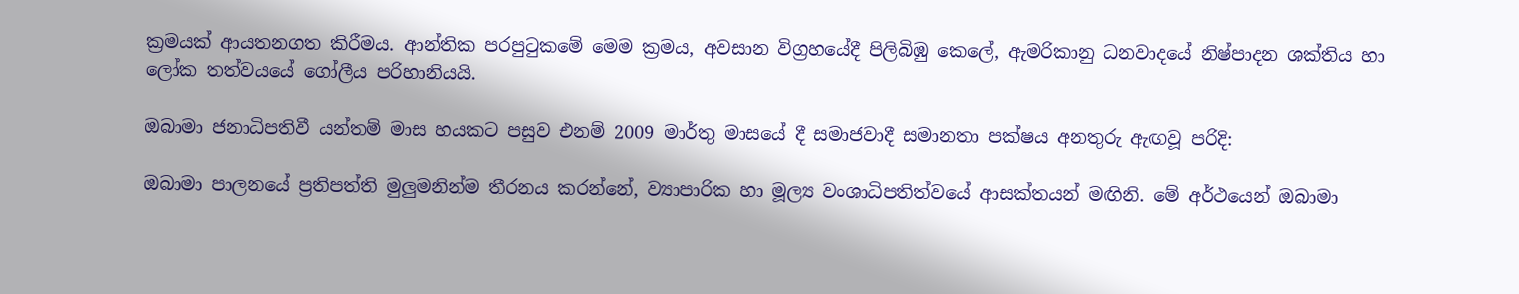ක්‍රමයක් ආයතනගත කිරීමය. ආන්තික පරපුටුකමේ මෙම ක්‍රමය, අවසාන විග්‍රහයේදී පිලිබිඹු කෙලේ, ඇමරිකානු ධනවාදයේ නිෂ්පාදන ශක්තිය හා ලෝක තත්වයයේ ගෝලීය පරිහානියයි.

ඔබාමා ජනාධිපතිවී යන්තම් මාස හයකට පසුව එනම් 2009 මාර්තු මාසයේ දී සමාජවාදී සමානතා පක්ෂය අනතුරු ඇඟවූ පරිදි:

ඔබාමා පාලනයේ ප්‍රතිපත්ති මුලුමනින්ම තීරනය කරන්නේ, ව්‍යාපාරික හා මූල්‍ය වංශාධිපතිත්වයේ ආසක්තයන් මඟිනි. මේ අර්ථයෙන් ඔබාමා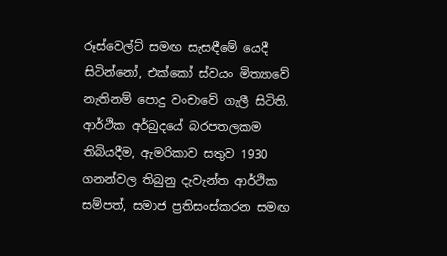රූස්වෙල්ට් සමඟ සැසඳීමේ යෙදී සිටින්නෝ, එක්කෝ ස්වයං මිත්‍යාවේ නැතිනම් පොදු වංචාවේ ගැලී සිටිති. ආර්ථික අර්බුදයේ බරපතලකම තිබියදීම, ඇමරිකාව සතුව 1930 ගනන්වල තිබුනු දැවැන්ත ආර්ථික සම්පත්, සමාජ ප්‍රතිසංස්කරන සමඟ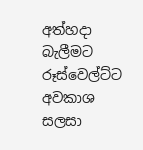අත්හදා බැලීමට රූස්වෙල්ට්ට අවකාශ සලසා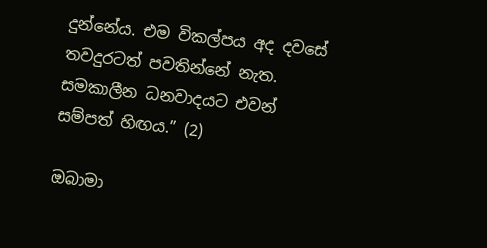දුන්නේය. එම විකල්පය අද දවසේ තවදුරටත් පවතින්නේ නැත. සමකාලීන ධනවාදයට එවන් සම්පත් හිඟය.” (2)

ඔබාමා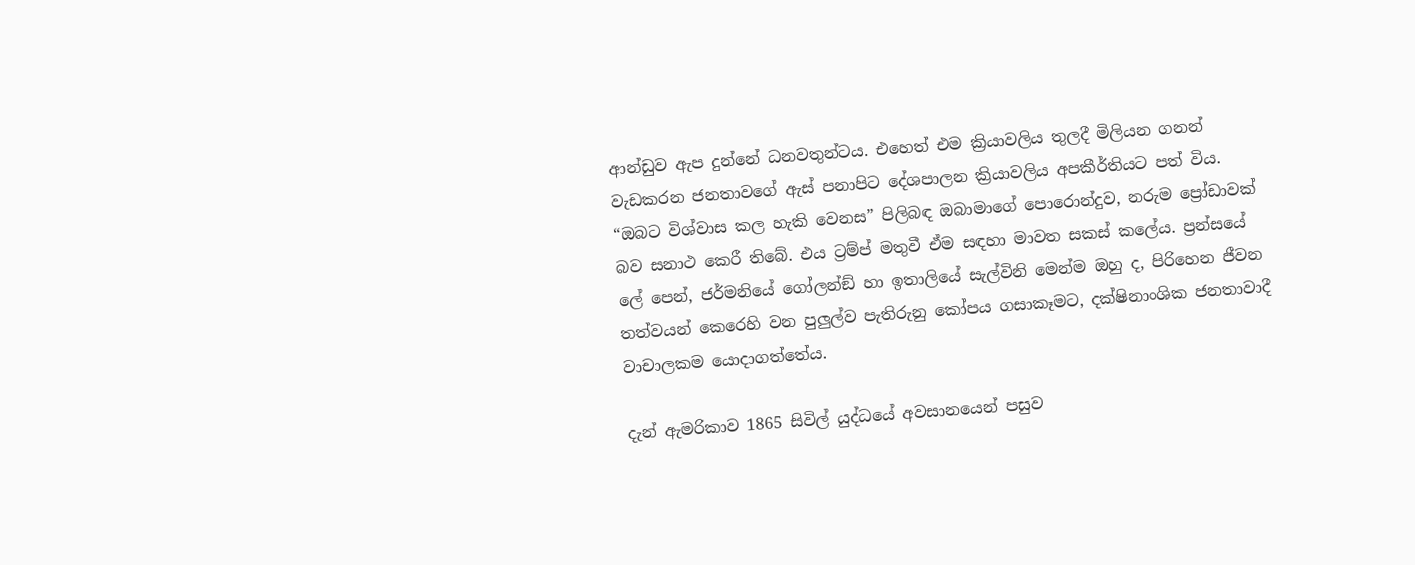ආන්ඩුව ඇප දුන්නේ ධනවතුන්ටය. එහෙත් එම ක්‍රියාවලිය තුලදී මිලියන ගනන් වැඩකරන ජනතාවගේ ඇස් පනාපිට දේශපාලන ක්‍රියාවලිය අපකීර්තියට පත් විය. “ඔබට විශ්වාස කල හැකි වෙනස” පිලිබඳ ඔබාමාගේ පොරොන්දුව, නරුම ප්‍රෝඩාවක් බව සනාථ කෙරී තිබේ. එය ට්‍රම්ප් මතුවී ඒම සඳහා මාවත සකස් කලේය. ප්‍රන්සයේ ලේ පෙන්, ජර්මනියේ ගෝලන්ඞ් හා ඉතාලියේ සැල්විනි මෙන්ම ඔහු ද, පිරිහෙන ජීවන තත්වයන් කෙරෙහි වන පුලුල්ව පැතිරුනු කෝපය ගසාකෑමට, දක්ෂිනාංශික ජනතාවාදී වාචාලකම යොදාගත්තේය.

දැන් ඇමරිකාව 1865 සිවිල් යුද්ධයේ අවසානයෙන් පසුව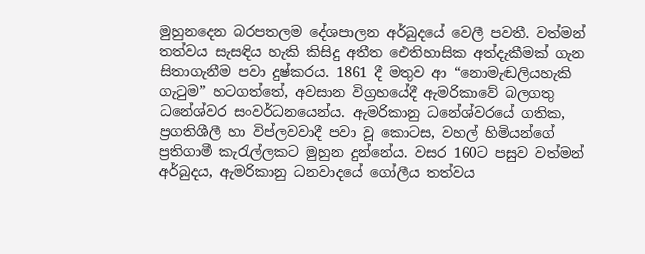මුහුනදෙන බරපතලම දේශපාලන අර්බුදයේ වෙලී පවතී. වත්මන් තත්වය සැසඳිය හැකි කිසිදු අතීත ඓතිහාසික අත්දැකීමක් ගැන සිතාගැනීම පවා දුෂ්කරය. 1861 දී මතුව ආ “නොමැඬලියහැකි ගැටුම” හටගත්තේ, අවසාන විග්‍රහයේදී ඇමරිකාවේ බලගතු ධනේශ්වර සංවර්ධනයෙන්ය. ඇමරිකානු ධනේශ්වරයේ ගතික, ප්‍රගතිශීලී හා විප්ලවවාදී පවා වූ කොටස, වහල් හිමියන්ගේ ප්‍රතිගාමී කැරැල්ලකට මුහුන දුන්නේය. වසර 160ට පසුව වත්මන් අර්බුදය, ඇමරිකානු ධනවාදයේ ගෝලීය තත්වය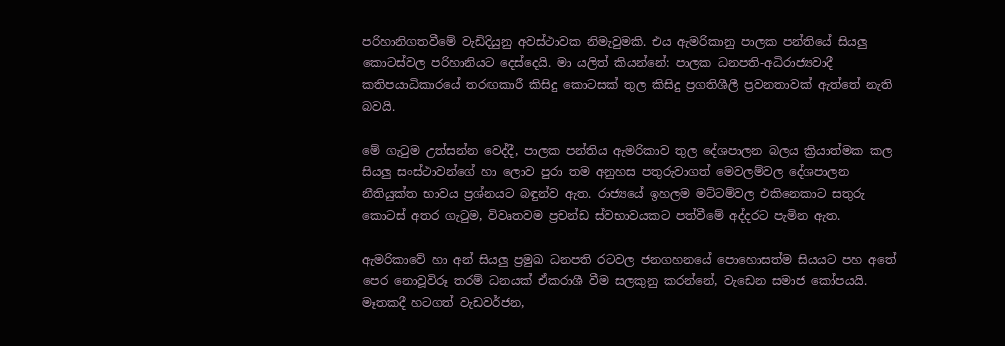පරිහානිගතවීමේ වැඩිදියුනු අවස්ථාවක නිමැවුමකි. එය ඇමරිකානු පාලක පන්තියේ සියලු කොටස්වල පරිහානියට දෙස්දෙයි. මා යලිත් කියන්නේ: පාලක ධනපති-අධිරාජ්‍යවාදී කතිපයාධිකාරයේ තරඟකාරී කිසිදු කොටසක් තුල කිසිදු ප්‍රගතිශීලී ප්‍රවනතාවක් ඇත්තේ නැති බවයි.

මේ ගැටුම උත්සන්න වෙද්දී, පාලක පන්තිය ඇමරිකාව තුල දේශපාලන බලය ක්‍රියාත්මක කල සියලු සංස්ථාවන්ගේ හා ලොව පුරා තම අනුහස පතුරුවාගත් මෙවලම්වල දේශපාලන නීතියුක්ත භාවය ප්‍රශ්නයට බඳුන්ව ඇත. රාජ්‍යයේ ඉහලම මට්ටම්වල එකිනෙකාට සතුරු කොටස් අතර ගැටුම, විවෘතවම ප්‍රචන්ඩ ස්වභාවයකට පත්වීමේ අද්දරට පැමින ඇත.

ඇමරිකාවේ හා අන් සියලු ප්‍රමුඛ ධනපති රටවල ජනගහනයේ පොහොසත්ම සියයට පහ අතේ පෙර නොවූවිරූ තරම් ධනයක් ඒකරාශී වීම සලකුනු කරන්නේ, වැඩෙන සමාජ කෝපයයි. මෑතකදී හටගත් වැඩවර්ජන,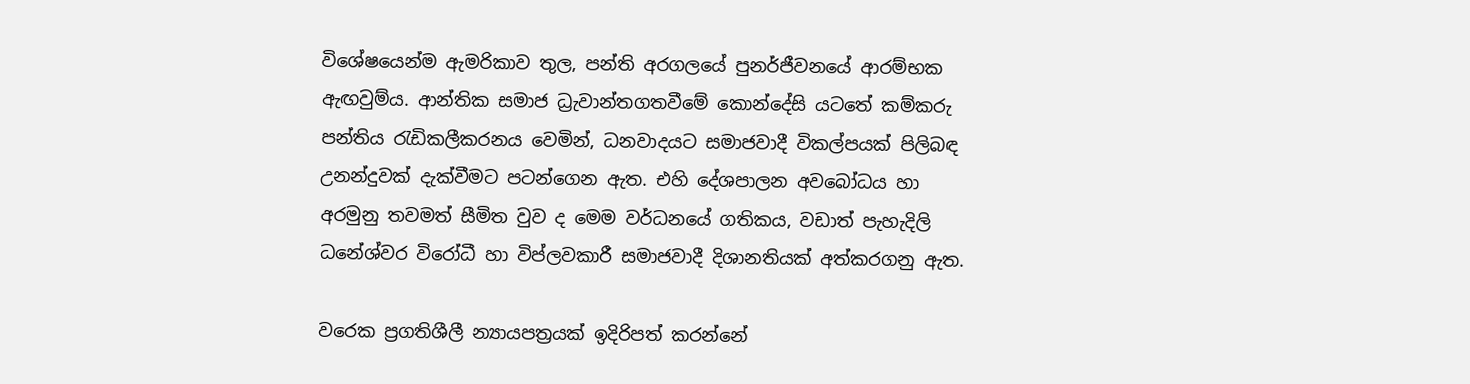විශේෂයෙන්ම ඇමරිකාව තුල, පන්ති අරගලයේ පුනර්ජීවනයේ ආරම්භක ඇඟවුම්ය. ආන්තික සමාජ ධ්‍රැවාන්තගතවීමේ කොන්දේසි යටතේ කම්කරු පන්තිය රැඩිකලීකරනය වෙමින්, ධනවාදයට සමාජවාදී විකල්පයක් පිලිබඳ උනන්දුවක් දැක්වීමට පටන්ගෙන ඇත. එහි දේශපාලන අවබෝධය හා අරමුනු තවමත් සීමිත වුව ද මෙම වර්ධනයේ ගතිකය, වඩාත් පැහැදිලි ධනේශ්වර විරෝධී හා විප්ලවකාරී සමාජවාදී දිශානතියක් අත්කරගනු ඇත.

වරෙක ප්‍රගතිශීලී න්‍යායපත්‍රයක් ඉදිරිපත් කරන්නේ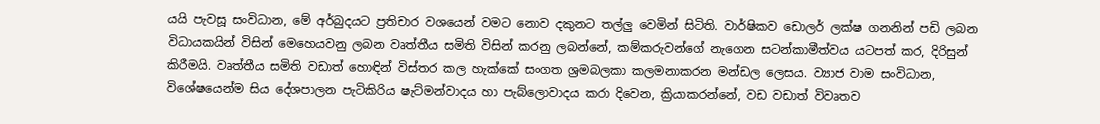යයි පැවසූ සංවිධාන, මේ අර්බුදයට ප්‍රතිචාර වශයෙන් වමට නොව දකුනට තල්ලු වෙමින් සිටිති. වාර්ෂිකව ඩොලර් ලක්ෂ ගනනින් පඩි ලබන විධායකයින් විසින් මෙහෙයවනු ලබන වෘත්තීය සමිති විසින් කරනු ලබන්නේ, කම්කරුවන්ගේ නැගෙන සටන්කාමීත්වය යටපත් කර, දිරිසුන් කිරීමයි. වෘත්තීය සමිති වඩාත් හොඳින් විස්තර කල හැක්කේ සංගත ශ්‍රමබලකා කලමනාකරන මන්ඩල ලෙසය. ව්‍යාජ වාම සංවිධාන, විශේෂයෙන්ම සිය දේශපාලන පැටිකිරිය ෂැට්මන්වාදය හා පැබ්ලොවාදය කරා දිවෙන, ක්‍රියාකරන්නේ, වඩ වඩාත් විවෘතව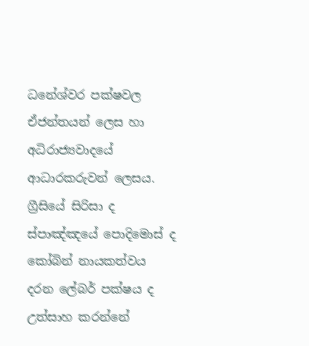ධනේශ්වර පක්ෂවල ඒජන්තයන් ලෙස හා අධිරාජ්‍යවාදයේ ආධාරකරුවන් ලෙසය. ග්‍රීසියේ සිරිසා ද ස්පාඤ්ඤයේ පොදිමොස් ද කෝබින් නායකත්වය දරන ලේබර් පක්ෂය ද උත්සාහ කරන්නේ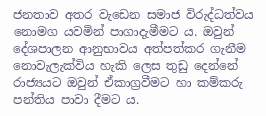ජනතාව අතර වැඩෙන සමාජ විරුද්ධත්වය නොමග යවමින් පාගාදැමීමට ය. ඔවුන් දේශපාලන ආනුභාවය අත්පත්කර ගැනීම නොවැලැක්විය හැකි ලෙස තුඩු දෙන්නේ රාජ්‍යයට ඔවුන් ඒකාග්‍රවීමට හා කම්කරු පන්තිය පාවා දීමට ය.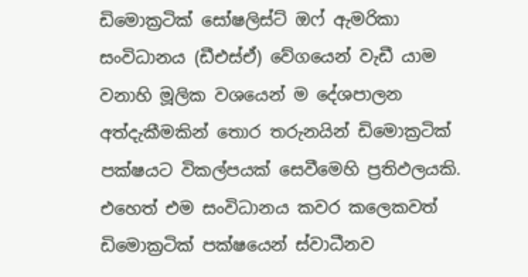ඩිමොක්‍රටික් සෝෂලිස්ට් ඔෆ් ඇමරිකා සංවිධානය (ඩීඑස්ඒ) වේගයෙන් වැඩී යාම වනාහි මූලික වශයෙන් ම දේශපාලන අත්දැකීමකින් තොර තරුනයින් ඩිමොක්‍රටික් පක්ෂයට විකල්පයක් සෙවීමෙහි ප්‍රතිඵලයකි. එහෙත් එම සංවිධානය කවර කලෙකවත් ඩිමොක්‍රටික් පක්ෂයෙන් ස්වාධීනව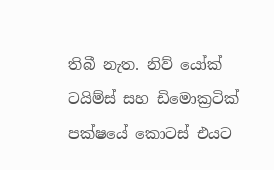තිබී නැත. නිව් යෝක් ටයිම්ස් සහ ඩිමොක්‍රටික් පක්ෂයේ කොටස් එයට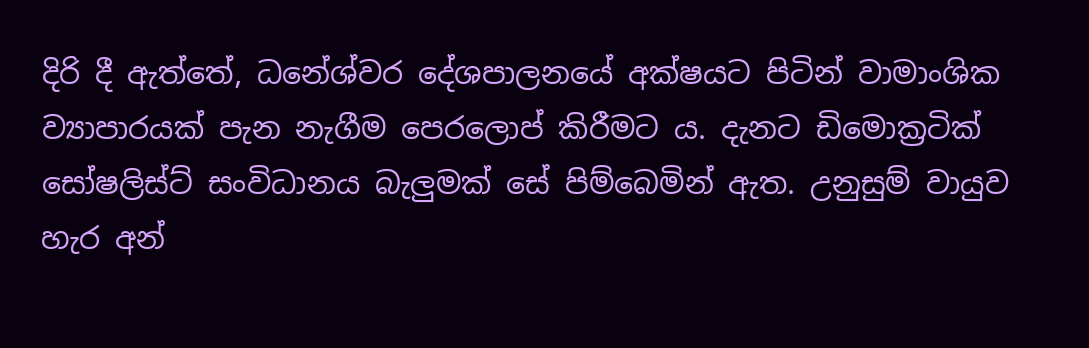දිරි දී ඇත්තේ, ධනේශ්වර දේශපාලනයේ අක්ෂයට පිටින් වාමාංශික ව්‍යාපාරයක් පැන නැගීම පෙරලොප් කිරීමට ය. දැනට ඩිමොක්‍රටික් සෝෂලිස්ට් සංවිධානය බැලුමක් සේ පිම්බෙමින් ඇත. උනුසුම් වායුව හැර අන්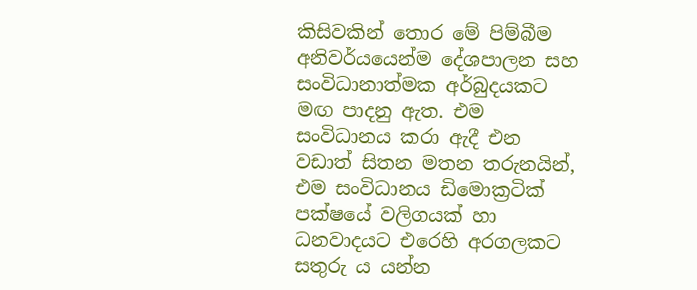කිසිවකින් තොර මේ පිම්බීම අනිවර්යයෙන්ම දේශපාලන සහ සංවිධානාත්මක අර්බුදයකට මඟ පාදනු ඇත. එම සංවිධානය කරා ඇදී එන වඩාත් සිතන මතන තරුනයින්, එම සංවිධානය ඩිමොක්‍රටික් පක්ෂයේ වලිගයක් හා ධනවාදයට එරෙහි අරගලකට සතුරු ය යන්න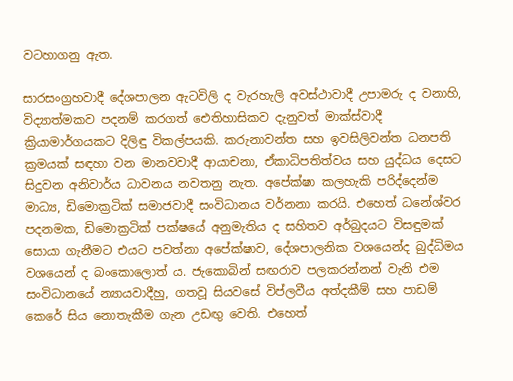වටහාගනු ඇත.

සාරසංග්‍රහවාදී දේශපාලන ඇටවිලි ද වැරහැලි අවස්ථාවාදී උපාමරු ද වනාහි, විද්‍යාත්මකව පදනම් කරගත් ඓතිහාසිකව දැනුවත් මාක්ස්වාදී ක්‍රියාමාර්ගයකට දිලිඳු විකල්පයකි. කරුනාවන්ත සහ ඉවසිලිවන්ත ධනපති ක්‍රමයක් සඳහා වන මානවවාදී ආයාචනා, ඒකාධිපතිත්වය සහ යුද්ධය දෙසට සිදුවන අනිවාර්ය ධාවනය නවතනු නැත. අපේක්ෂා කලහැකි පරිද්දෙන්ම මාධ්‍ය, ඩිමොක්‍රටික් සමාජවාදී සංවිධානය වර්නනා කරයි. එහෙත් ධනේශ්වර පදනමක, ඩිමොක්‍රටික් පක්ෂයේ අනුමැතිය ද සහිතව අර්බුදයට විසඳුමක් සොයා ගැනීමට එයට පවත්නා අපේක්ෂාව, දේශපාලනික වශයෙන්ද බුද්ධිමය වශයෙන් ද බංකොලොත් ය. ජැකොබින් සඟරාව පලකරන්නන් වැනි එම සංවිධානයේ න්‍යායවාදීහු, ගතවූ සියවසේ විප්ලවීය අත්දකීම් සහ පාඩම් කෙරේ සිය නොතැකීම ගැන උඩඟු වෙති. එහෙත්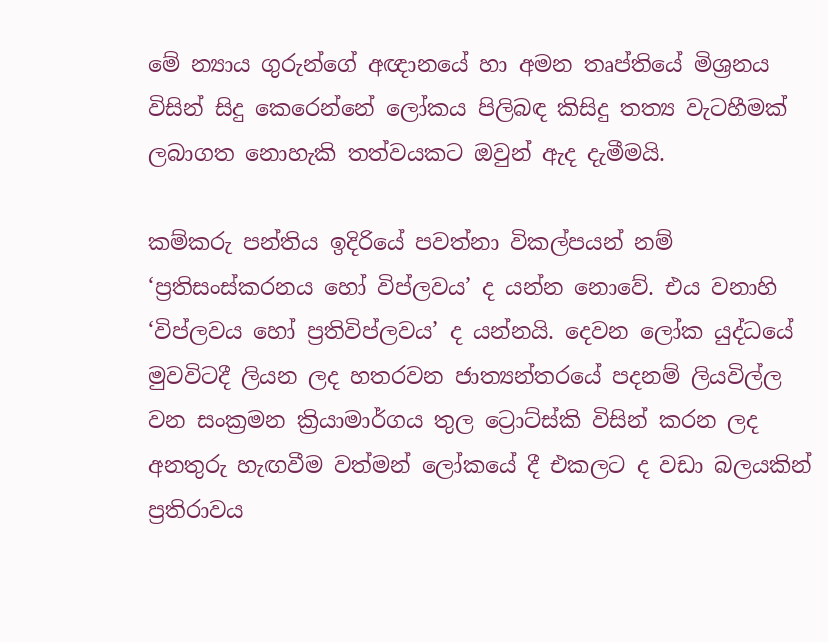මේ න්‍යාය ගුරුන්ගේ අඥානයේ හා අමන තෘප්තියේ මිශ්‍රනය විසින් සිදු කෙරෙන්නේ ලෝකය පිලිබඳ කිසිදු තත්‍ය වැටහීමක් ලබාගත නොහැකි තත්වයකට ඔවුන් ඇද දැමීමයි.

කම්කරු පන්තිය ඉදිරියේ පවත්නා විකල්පයන් නම් ‘ප්‍රතිසංස්කරනය හෝ විප්ලවය’ ද යන්න නොවේ. එය වනාහි ‘විප්ලවය හෝ ප්‍රතිවිප්ලවය’ ද යන්නයි. දෙවන ලෝක යුද්ධයේ මුවවිටදී ලියන ලද හතරවන ජාත්‍යන්තරයේ පදනම් ලියවිල්ල වන සංක්‍රමන ක්‍රියාමාර්ගය තුල ට්‍රොට්ස්කි විසින් කරන ලද අනතුරු හැඟවීම වත්මන් ලෝකයේ දී එකලට ද වඩා බලයකින් ප්‍රතිරාවය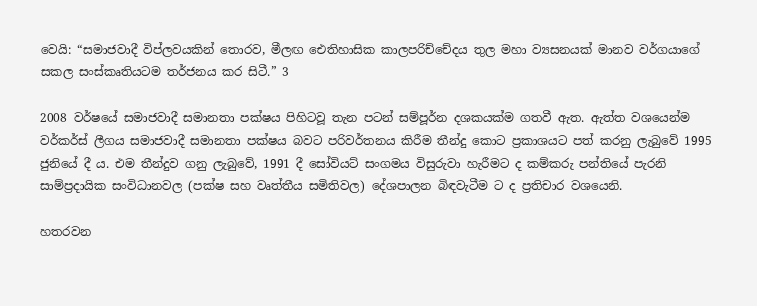වෙයි: “සමාජවාදී විප්ලවයකින් තොරව, මීලඟ ඓතිහාසික කාලපරිච්චේදය තුල මහා ව්‍යසනයක් මානව වර්ගයාගේ සකල සංස්කෘතියටම තර්ජනය කර සිටී.” 3

2008 වර්ෂයේ සමාජවාදී සමානතා පක්ෂය පිහිටවූ තැන පටන් සම්පූර්න දශකයක්ම ගතවී ඇත. ඇත්ත වශයෙන්ම වර්කර්ස් ලීගය සමාජවාදී සමානතා පක්ෂය බවට පරිවර්තනය කිරීම තීන්දු කොට ප්‍රකාශයට පත් කරනු ලැබුවේ 1995 ජුනියේ දී ය. එම තීන්දුව ගනු ලැබුවේ, 1991 දී සෝවියට් සංගමය විසුරුවා හැරීමට ද කම්කරු පන්තියේ පැරනි සාම්ප්‍රදායික සංවිධානවල (පක්ෂ සහ වෘත්තීය සමිතිවල) දේශපාලන බිඳවැටීම ට ද ප්‍රතිචාර වශයෙනි.

හතරවන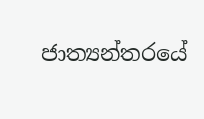ජාත්‍යන්තරයේ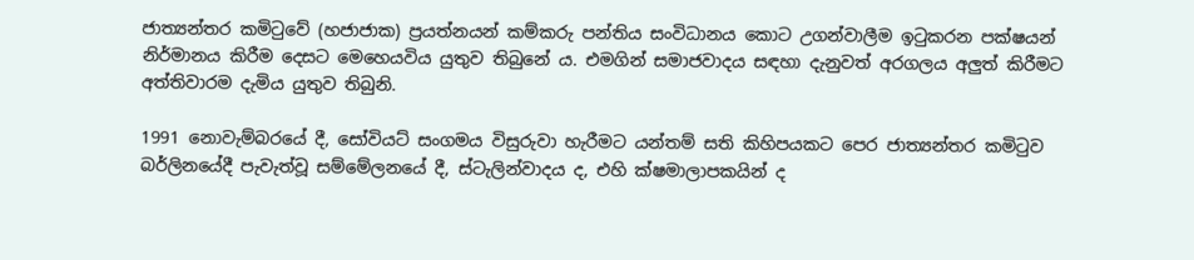ජාත්‍යන්තර කමිටුවේ (හජාජාක) ප්‍රයත්නයන් කම්කරු පන්තිය සංවිධානය කොට උගන්වාලීම ඉටුකරන පක්ෂයන් නිර්මානය කිරීම දෙසට මෙහෙයවිය යුතුව තිබුනේ ය. එමගින් සමාජවාදය සඳහා දැනුවත් අරගලය අලුත් කිරීමට අත්තිවාරම දැමිය යුතුව තිබුනි.

1991 නොවැම්බරයේ දී, සෝවියට් සංගමය විසුරුවා හැරීමට යන්තම් සති කිහිපයකට පෙර ජාත්‍යන්තර කමිටුව බර්ලිනයේදී පැවැත්වූ සම්මේලනයේ දී, ස්ටැලින්වාදය ද, එහි ක්ෂමාලාපකයින් ද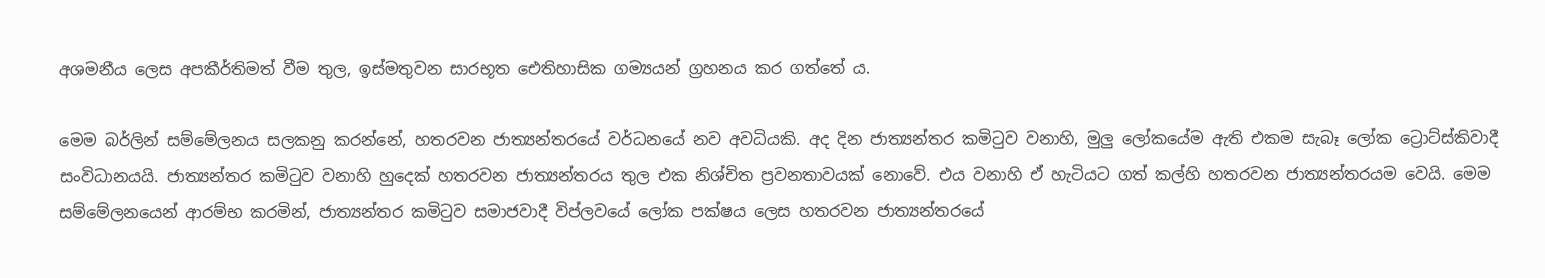අශමනීය ලෙස අපකීර්තිමත් වීම තුල, ඉස්මතුවන සාරභූත ඓතිහාසික ගම්‍යයන් ග්‍රහනය කර ගත්තේ ය.

මෙම බර්ලින් සම්මේලනය සලකනු කරන්නේ, හතරවන ජාත්‍යන්තරයේ වර්ධනයේ නව අවධියකි. අද දින ජාත්‍යන්තර කමිටුව වනාහි, මුලු ලෝකයේම ඇති එකම සැබෑ ලෝක ට්‍රොට්ස්කිවාදී සංවිධානයයි. ජාත්‍යන්තර කමිටුව වනාහි හුදෙක් හතරවන ජාත්‍යන්තරය තුල එක නිශ්චිත ප්‍රවනතාවයක් නොවේ. එය වනාහි ඒ හැටියට ගත් කල්හි හතරවන ජාත්‍යන්තරයම වෙයි. මෙම සම්මේලනයෙන් ආරම්භ කරමින්, ජාත්‍යන්තර කමිටුව සමාජවාදී විප්ලවයේ ලෝක පක්ෂය ලෙස හතරවන ජාත්‍යන්තරයේ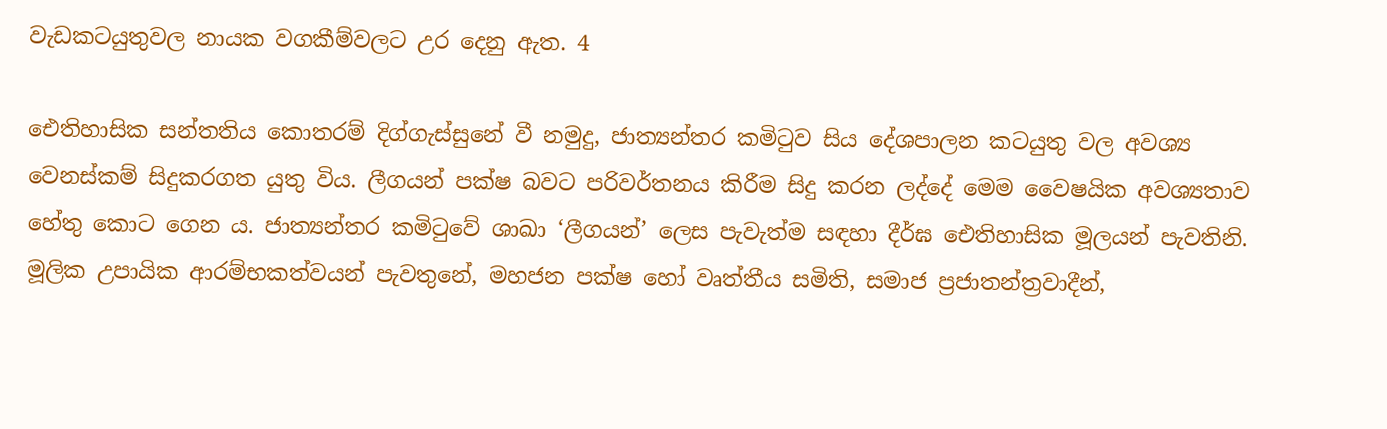වැඩකටයුතුවල නායක වගකීම්වලට උර දෙනු ඇත. 4

ඓතිහාසික සන්තතිය කොතරම් දිග්ගැස්සුනේ වී නමුදු, ජාත්‍යන්තර කමිටුව සිය දේශපාලන කටයුතු වල අවශ්‍ය වෙනස්කම් සිදුකරගත යුතු විය. ලීගයන් පක්ෂ බවට පරිවර්තනය කිරීම සිදු කරන ලද්දේ මෙම වෛෂයික අවශ්‍යතාව හේතු කොට ගෙන ය. ජාත්‍යන්තර කමිටුවේ ශාඛා ‘ලීගයන්’ ලෙස පැවැත්ම සඳහා දීර්ඝ ඓතිහාසික මූලයන් පැවතිනි. මූලික උපායික ආරම්භකත්වයන් පැවතුනේ, මහජන පක්ෂ හෝ වෘත්තීය සමිති, සමාජ ප්‍රජාතන්ත්‍රවාදීන්,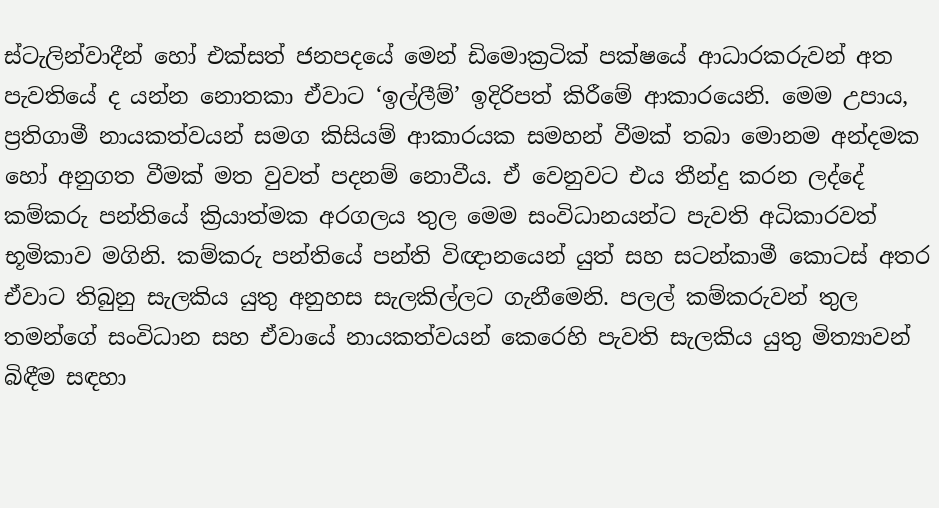ස්ටැලින්වාදීන් හෝ එක්සත් ජනපදයේ මෙන් ඩිමොක්‍රටික් පක්ෂයේ ආධාරකරුවන් අත පැවතියේ ද යන්න නොතකා ඒවාට ‘ඉල්ලීම්’ ඉදිරිපත් කිරීමේ ආකාරයෙනි. මෙම උපාය, ප්‍රතිගාමී නායකත්වයන් සමග කිසියම් ආකාරයක සමහන් වීමක් තබා මොනම අන්දමක හෝ අනුගත වීමක් මත වුවත් පදනම් නොවීය. ඒ වෙනුවට එය තීන්දු කරන ලද්දේ කම්කරු පන්තියේ ක්‍රියාත්මක අරගලය තුල මෙම සංවිධානයන්ට පැවති අධිකාරවත් භූමිකාව මගිනි. කම්කරු පන්තියේ පන්ති විඥානයෙන් යුත් සහ සටන්කාමී කොටස් අතර ඒවාට තිබුනු සැලකිය යුතු අනුහස සැලකිල්ලට ගැනීමෙනි. පලල් කම්කරුවන් තුල තමන්ගේ සංවිධාන සහ ඒවායේ නායකත්වයන් කෙරෙහි පැවති සැලකිය යුතු මිත්‍යාවන් බිඳීම සඳහා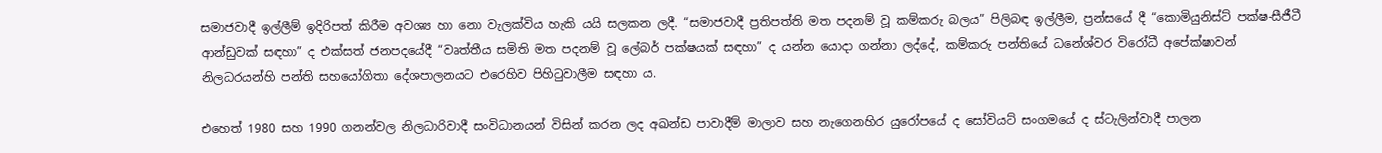සමාජවාදී ඉල්ලීම් ඉදිරිපත් කිරීම අවශ්‍ය හා නො වැලක්විය හැකි යයි සලකන ලදී. “සමාජවාදී ප්‍රතිපත්ති මත පදනම් වූ කම්කරු බලය” පිලිබඳ ඉල්ලීම, ප්‍රන්සයේ දී “කොමියුනිස්ට් පක්ෂ-සීජීටී ආන්ඩුවක් සඳහා” ද එක්සත් ජනපදයේදී “වෘත්තීය සමිති මත පදනම් වූ ලේබර් පක්ෂයක් සඳහා” ද යන්න යොදා ගන්නා ලද්දේ, කම්කරු පන්තියේ ධනේශ්වර විරෝධී අපේක්ෂාවන් නිලධරයන්හි පන්ති සහයෝගිතා දේශපාලනයට එරෙහිව පිහිටුවාලීම සඳහා ය.

එහෙත් 1980 සහ 1990 ගනන්වල නිලධාරිවාදී සංවිධානයන් විසින් කරන ලද අඛන්ඩ පාවාදීම් මාලාව සහ නැගෙනහිර යුරෝපයේ ද සෝවියට් සංගමයේ ද ස්ටැලින්වාදී පාලන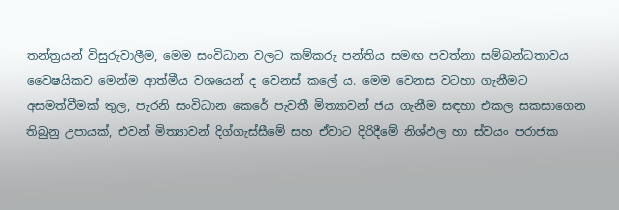තන්ත්‍රයන් විසුරුවාලීම, මෙම සංවිධාන වලට කම්කරු පන්තිය සමඟ පවත්නා සම්බන්ධතාවය වෛෂයිකව මෙන්ම ආත්මීය වශයෙන් ද වෙනස් කලේ ය. මෙම වෙනස වටහා ගැනීමට අසමත්වීමක් තුල, පැරනි සංවිධාන කෙරේ පැවතී මිත්‍යාවන් ජය ගැනීම සඳහා එකල සකසාගෙන තිබුනු උපායක්, එවන් මිත්‍යාවන් දිග්ගැස්සීමේ සහ ඒවාට දිරිදීමේ නිශ්ඵල හා ස්වයං පරාජක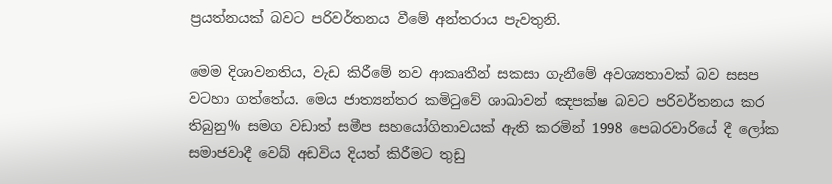ප්‍රයත්නයක් බවට පරිවර්තනය වීමේ අන්තරාය පැවතුනි.

මෙම දිශාවනතිය, වැඩ කිරීමේ නව ආකෘතීන් සකසා ගැනීමේ අවශ්‍යතාවක් බව සසප වටහා ගත්තේය. මෙය ජාත්‍යන්තර කමිටුවේ ශාඛාවන් ඤපක්ෂ බවට පරිවර්තනය කර තිබුනු% සමග වඩාත් සමීප සහයෝගිතාවයක් ඇති කරමින් 1998 පෙබරවාරියේ දී ලෝක සමාජවාදී වෙබ් අඩවිය දියත් කිරීමට තුඩු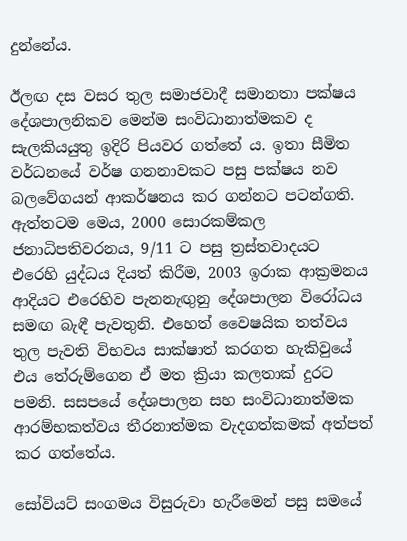දුන්නේය.

ඊලඟ දස වසර තුල සමාජවාදී සමානතා පක්ෂය දේශපාලනිකව මෙන්ම සංවිධානාත්මකව ද සැලකියයුතු ඉදිරි පියවර ගත්තේ ය. ඉතා සීමිත වර්ධනයේ වර්ෂ ගනනාවකට පසු පක්ෂය නව බලවේගයන් ආකර්ෂනය කර ගන්නට පටන්ගති. ඇත්තටම මෙය, 2000 සොරකම්කල ජනාධිපතිවරනය, 9/11 ට පසු ත්‍රස්තවාදයට එරෙහි යුද්ධය දියත් කිරීම, 2003 ඉරාක ආක්‍රමනය ආදියට එරෙහිව පැනනැඟුනු දේශපාලන විරෝධය සමඟ බැඳී පැවතුනි. එහෙත් වෛෂයික තත්වය තුල පැවති විභවය සාක්ෂාත් කරගත හැකිවුයේ එය තේරුම්ගෙන ඒ මත ක්‍රියා කලතාක් දුරට පමනි. සසපයේ දේශපාලන සහ සංවිධානාත්මක ආරම්භකත්වය තීරනාත්මක වැදගත්කමක් අත්පත් කර ගත්තේය.

සෝවියට් සංගමය විසුරුවා හැරීමෙන් පසු සමයේ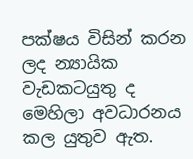පක්ෂය විසින් කරන ලද න්‍යායික වැඩකටයුතු ද මෙහිලා අවධාරනය කල යුතුව ඇත.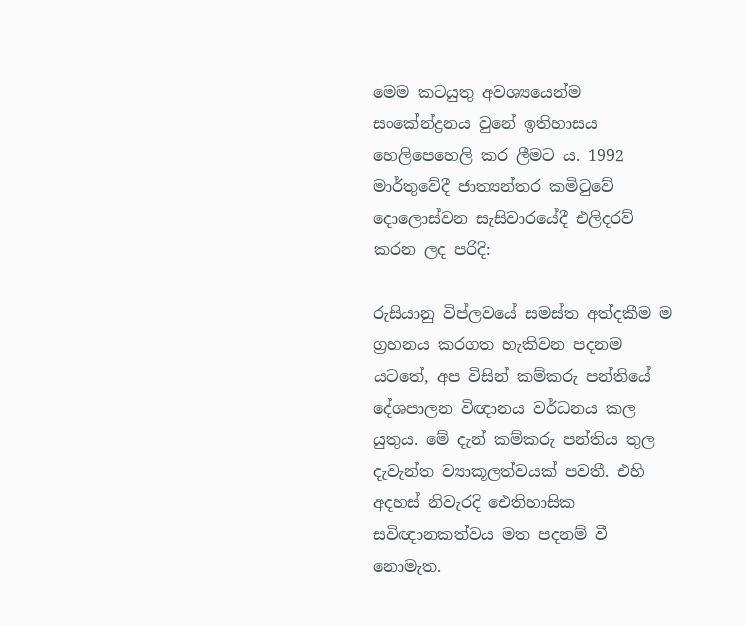මෙම කටයුතු අවශ්‍යයෙන්ම සංකේන්ද්‍රනය වුනේ ඉතිහාසය හෙලිපෙහෙලි කර ලීමට ය. 1992 මාර්තුවේදී ජාත්‍යන්තර කමිටුවේ දොලොස්වන සැසිවාරයේදී එලිදරව් කරන ලද පරිදි:

රුසියානු විප්ලවයේ සමස්ත අත්දකීම ම ග්‍රහනය කරගත හැකිවන පදනම යටතේ, අප විසින් කම්කරු පන්තියේ දේශපාලන විඥානය වර්ධනය කල යුතුය. මේ දැන් කම්කරු පන්තිය තුල දැවැන්ත ව්‍යාකූලත්වයක් පවතී. එහි අදහස් නිවැරදි ඓතිහාසික සවිඥානකත්වය මත පදනම් වී නොමැත.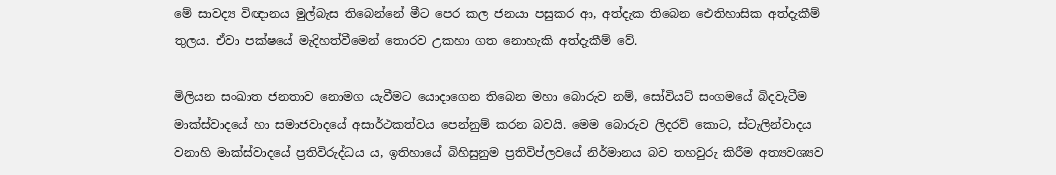මේ සාවද්‍ය විඥානය මුල්බැස තිබෙන්නේ මීට පෙර කල ජනයා පසුකර ආ, අත්දැක තිබෙන ඓතිහාසික අත්දැකීම් තුලය. ඒවා පක්ෂයේ මැදිහත්වීමෙන් තොරව උකහා ගත නොහැකි අත්දැකීම් වේ.

මිලියන සංඛාත ජනතාව නොමග යැවීමට යොදාගෙන තිබෙන මහා බොරුව නම්, සෝවියට් සංගමයේ බිදවැටීම මාක්ස්වාදයේ හා සමාජවාදයේ අසාර්ථකත්වය පෙන්නුම් කරන බවයි. මෙම බොරුව ලිදරව් කොට, ස්ටැලින්වාදය වනාහි මාක්ස්වාදයේ ප්‍රතිවිරුද්ධය ය, ඉතිහායේ බිහිසුනුම ප්‍රතිවිප්ලවයේ නිර්මානය බව තහවුරු කිරීම අත්‍යවශ්‍යව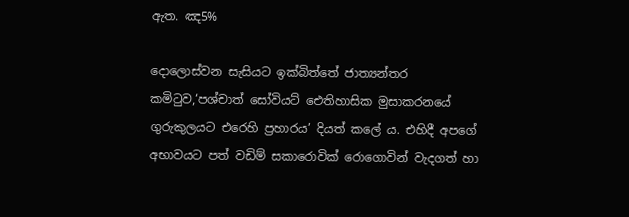ඇත. ඤ5%

දොලොස්වන සැසියට ඉක්බිත්තේ ජාත්‍යන්තර කමිටුව,‘පශ්චාත් සෝවියට් ඓතිහාසික මුසාකරනයේ ගුරුකුලයට එරෙහි ප්‍රහාරය’ දියත් කලේ ය. එහිදී අපගේ අභාවයට පත් වඩිම් සකාරොවික් රොගොවින් වැදගත් හා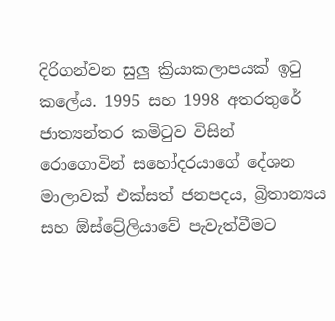දිරිගන්වන සුලු ක්‍රියාකලාපයක් ඉටු කලේය. 1995 සහ 1998 අතරතුරේ ජාත්‍යන්තර කමිටුව විසින් රොගොවින් සහෝදරයාගේ දේශන මාලාවක් එක්සත් ජනපදය, බ්‍රිතාන්‍යය සහ ඕස්ට්‍රේලියාවේ පැවැත්වීමට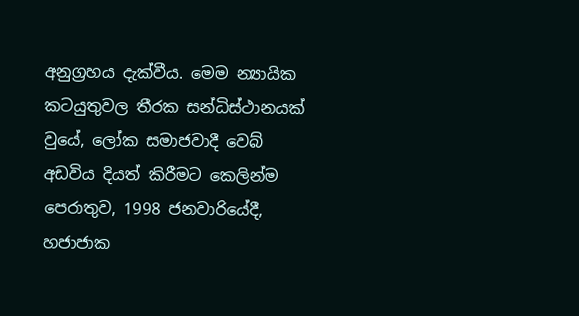අනුග්‍රහය දැක්වීය. මෙම න්‍යායික කටයුතුවල තීරක සන්ධිස්ථානයක් වුයේ, ලෝක සමාජවාදී වෙබ් අඩවිය දියත් කිරීමට කෙලින්ම පෙරාතුව, 1998 ජනවාරියේදී, හජාජාක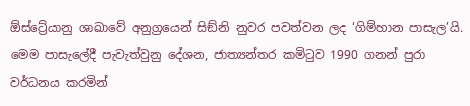ඕස්ට්‍රේයානු ශාඛාවේ අනුග්‍රයෙන් සිඞ්නි නුවර පවත්වන ලද ‘ගිම්හාන පාසැල’යි. මෙම පාසැලේදී පැවැත්වුනු දේශන, ජාත්‍යන්තර කමිටුව 1990 ගනන් පුරා වර්ධනය කරමින්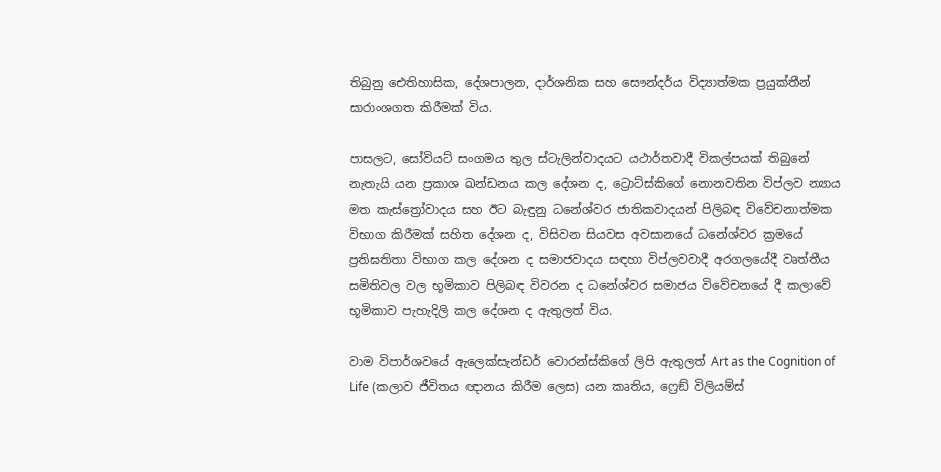තිබුනු ඓතිහාසික, දේශපාලන, දාර්ශනික සහ සෞන්දර්ය විද්‍යාත්මක ප්‍රයුක්තීන් සාරාංශගත කිරීමක් විය.

පාසලට, සෝවියට් සංගමය තුල ස්ටැලින්වාදයට යථාර්තවාදී විකල්පයක් තිබුනේ නැතැයි යන ප්‍රකාශ ඛන්ඩනය කල දේශන ද, ට්‍රොට්ස්කිගේ නොනවතින විප්ලව න්‍යාය මත කැස්ත්‍රෝවාදය සහ ඊට බැඳුනු ධනේශ්වර ජාතිකවාදයන් පිලිබඳ විවේචනාත්මක විභාග කිරීමක් සහිත දේශන ද, විසිවන සියවස අවසානයේ ධනේශ්වර ක්‍රමයේ ප්‍රතිඝතිතා විභාග කල දේශන ද සමාජවාදය සඳහා විප්ලවවාදී අරගලයේදී වෘත්තීය සමිතිවල වල භූමිකාව පිලිබඳ විවරන ද ධනේශ්වර සමාජය විවේචනයේ දී කලාවේ භූමිකාව පැහැදිලි කල දේශන ද ඇතුලත් විය.

වාම විපාර්ශවයේ ඇලෙක්සැන්ඩර් වොරන්ස්කිගේ ලිපි ඇතුලත් Art as the Cognition of Life (කලාව ජීවිතය ඥානය කිරීම ලෙස) යන කෘතිය, ෆ්‍රෙඞ් විලියම්ස්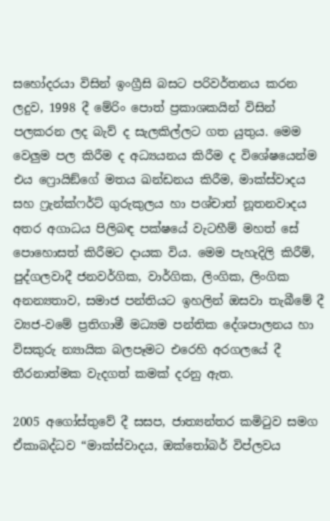සහෝදරයා විසින් ඉංග්‍රීසි බසට පරිවර්තනය කරන ලදුව, 1998 දී මේරිං පොත් ප්‍රකාශකයින් විසින් පලකරන ලද බැව් ද සැලකිල්ලට ගත යුතුය. මෙම වෙලුම පල කිරීම ද අධ්‍යයනය කිරීම ද විශේෂයෙන්ම එය ෆ්‍රොයිඞ්ගේ මතය ඛන්ඩනය කිරීම, මාක්ස්වාදය සහ ෆ්‍රැන්ක්ෆර්ට් ගුරුකුලය හා පශ්චාත් නූතනවාදය අතර අගාධය පිලිබඳ පක්ෂයේ වැටහීම් මහත් සේ පොහොසත් කිරීමට දායක විය. මෙම පැහැදිලි කිරීම්, පුද්ගලවාදී ජනවර්ගික, වාර්ගික, ලිංගික, ලිංගික අනන්‍යතාව, සමාජ පන්තියට ඉහලින් ඔසවා තැබීමේ දී ව්‍යජ-වමේ ප්‍රතිගාමී මධ්‍යම පන්තික දේශපාලනය හා විසකුරු න්‍යායික බලපෑමට එරෙහි අරගලයේ දී තීරනාත්මක වැදගත් කමක් දරනු ඇත.

2005 අගෝස්තුවේ දී සසප, ජාත්‍යන්තර කමිටුව සමග ඒකාබද්ධව “මාක්ස්වාදය, ඔක්තෝබර් විප්ලවය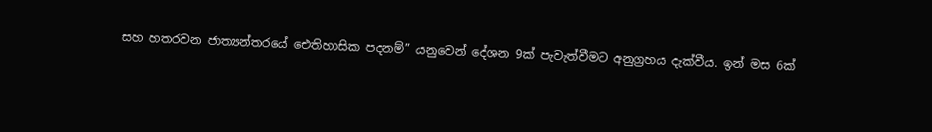සහ හතරවන ජාත්‍යන්තරයේ ඓතිහාසික පදනම්” යනුවෙන් දේශන 9ක් පැවැත්වීමට අනුග්‍රහය දැක්වීය. ඉන් මස 6ක්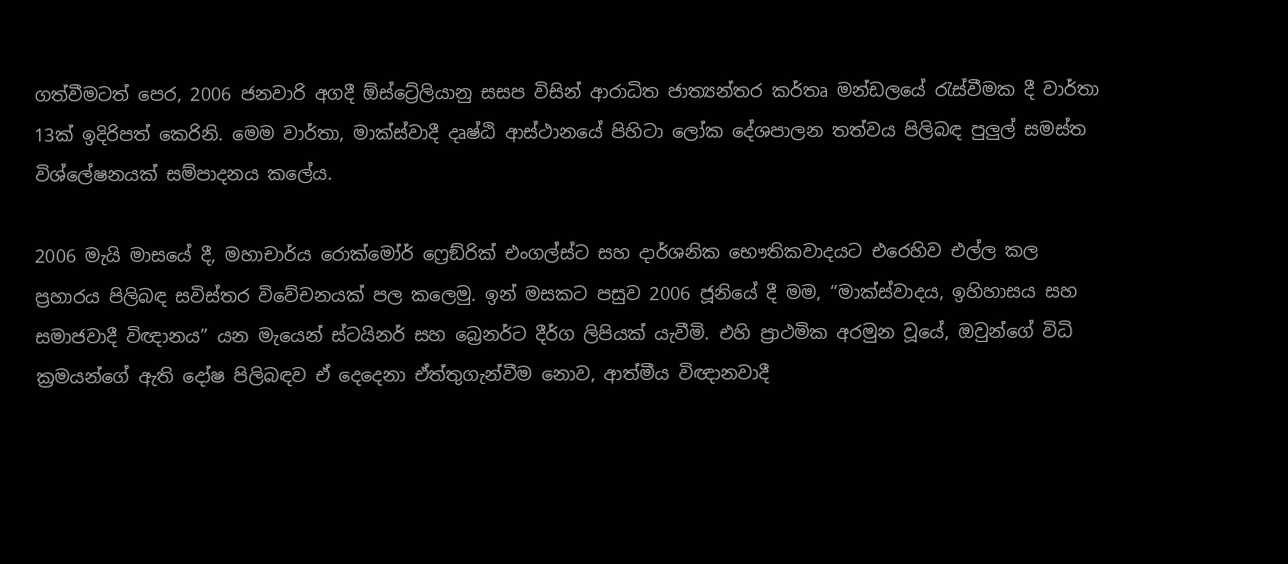ගත්වීමටත් පෙර, 2006 ජනවාරි අගදී ඕස්ට්‍රේලියානු සසප විසින් ආරාධිත ජාත්‍යන්තර කර්තෘ මන්ඩලයේ රැස්වීමක දී වාර්තා 13ක් ඉදිරිපත් කෙරිනි. මෙම වාර්තා, මාක්ස්වාදී දෘෂ්ඨි ආස්ථානයේ පිහිටා ලෝක දේශපාලන තත්වය පිලිබඳ පුලුල් සමස්ත විශ්ලේෂනයක් සම්පාදනය කලේය.

2006 මැයි මාසයේ දී, මහාචාර්ය රොක්මෝර් ෆ්‍රෙඞ්රික් එංගල්ස්ට සහ දාර්ශනික භෞතිකවාදයට එරෙහිව එල්ල කල ප්‍රහාරය පිලිබඳ සවිස්තර විවේචනයක් පල කලෙමු. ඉන් මසකට පසුව 2006 ජූනියේ දී මම, “මාක්ස්වාදය, ඉහිහාසය සහ සමාජවාදී විඥානය” යන මැයෙන් ස්ටයිනර් සහ බ්‍රෙනර්ට දීර්ග ලිපියක් යැවීමි. එහි ප්‍රාථමික අරමුන වූයේ, ඔවුන්ගේ විධි ක්‍රමයන්ගේ ඇති දෝෂ පිලිබඳව ඒ දෙදෙනා ඒත්තුගැන්වීම නොව, ආත්මීය විඥානවාදී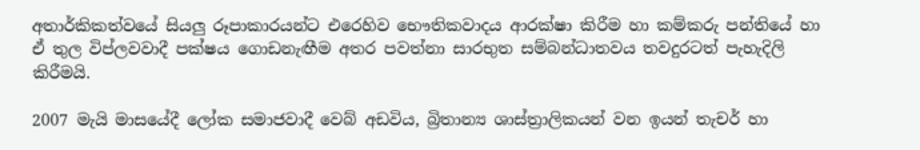අතාර්කිකත්වයේ සියලු රූපාකාරයන්ට එරෙහිව භෞතිකවාදය ආරක්ෂා කිරීම හා කම්කරු පන්තියේ හා ඒ තුල විප්ලවවාදී පක්ෂය ගොඩනැඟීම අතර පවත්නා සාරභුත සම්බන්ධාතවය තවදුරටත් පැහැදිලි කිරීමයි.

2007 මැයි මාසයේදී ලෝක සමාජවාදී වෙබ් අඩවිය, බ්‍රිතාන්‍ය ශාස්ත්‍රාලිකයන් වන ඉයන් තැචර් හා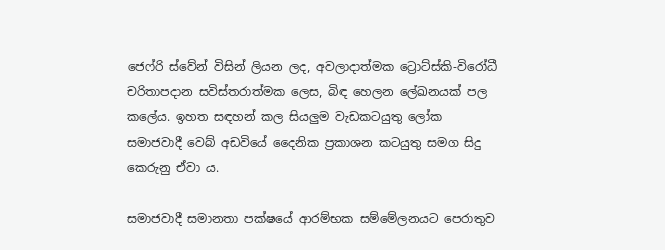ජෙෆ්රි ස්වේන් විසින් ලියන ලද, අවලාදාත්මක ට්‍රොට්ස්කි-විරෝධී චරිතාපදාන සවිස්තරාත්මක ලෙස, බිඳ හෙලන ලේඛනයක් පල කලේය. ඉහත සඳහන් කල සියලුම වැඩකටයුතු ලෝක සමාජවාදී වෙබ් අඩවියේ දෛනික ප්‍රකාශන කටයුතු සමග සිදු කෙරුනු ඒවා ය.

සමාජවාදී සමානතා පක්ෂයේ ආරම්භක සම්මේලනයට පෙරාතුව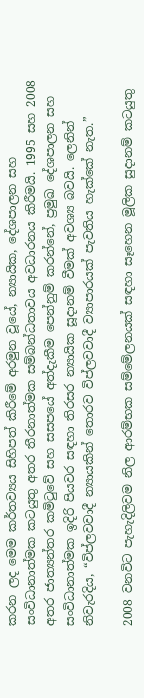කරන ලද මෙම කර්තව්‍යය සිහිපත් කිරීමේ අරමුන වූයේ, න්‍යායික, දේශපාලන සහ සංවිධානාත්මක කටයුතු අතර තීරනාත්මක සම්බන්ධතාවය අවධාරනය කිරීමයි. 1995 සහ 2008 අතර ජාත්‍යන්තර කමිටුවේ සහ සසපයේ අත්දැකීම පෙන්නුම් කරන්නේ, ප්‍රමුඛ දේශපාලන සහ සංවිධානාත්මක ඉදිරි පියවර සඳහා තිරසර න්‍යායික සූදානම් වීමක් අවශ්‍ය බවයි. ලෙනින් නිවැරදිය, “විප්ලවවාදී න්‍යායකින් තොරව විප්ලවවාදී ව්‍යාපාරයක් පැවතිය හැක්කේ නැත.”

2008 වනවිට පැහැදිලිවම නිල ආරම්භක සම්මේලනයක් සඳහා සෑහෙන මූලික සුදානම් කටයුතු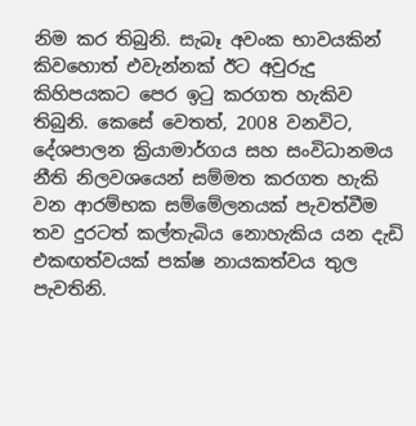නිම කර තිබුනි. සැබෑ අවංක භාවයකින් කිවහොත් එවැන්නක් ඊට අවුරුදු කිහිපයකට පෙර ඉටු කරගත හැකිව තිබුනි. කෙසේ වෙතත්, 2008 වනවිට, දේශපාලන ක්‍රියාමාර්ගය සහ සංවිධානමය නීති නිලවශයෙන් සම්මත කරගත හැකි වන ආරම්භක සම්මේලනයක් පැවත්වීම තව දුරටත් කල්තැබිය නොහැකිය යන දැඩි එකඟත්වයක් පක්ෂ නායකත්වය තුල පැවතිනි.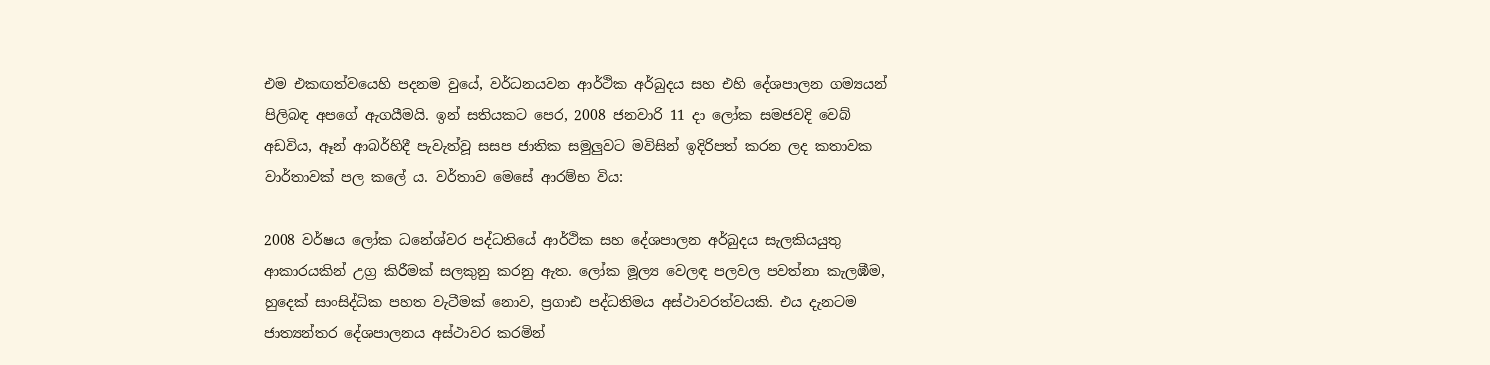එම එකඟත්වයෙහි පදනම වුයේ, වර්ධනයවන ආර්ථික අර්බුදය සහ එහි දේශපාලන ගම්‍යයන් පිලිබඳ අපගේ ඇගයීමයි. ඉන් සතියකට පෙර, 2008 ජනවාරි 11 දා ලෝක සමජවදි වෙබ් අඩවිය, ඈන් ආබර්හිදී පැවැත්වූ සසප ජාතික සමුලුවට මවිසින් ඉදිරිපත් කරන ලද කතාවක වාර්තාවක් පල කලේ ය. වර්තාව මෙසේ ආරම්භ විය:

2008 වර්ෂය ලෝක ධනේශ්වර පද්ධතියේ ආර්ථික සහ දේශපාලන අර්බුදය සැලකියයුතු ආකාරයකින් උග්‍ර කිරීමක් සලකුනු කරනු ඇත. ලෝක මූල්‍ය වෙලඳ පලවල පවත්නා කැලඹීම, හුදෙක් සාංසිද්ධික පහත වැටීමක් නොව, ප්‍රගාඪ පද්ධතිමය අස්ථාවරත්වයකි. එය දැනටම ජාත්‍යන්තර දේශපාලනය අස්ථාවර කරමින්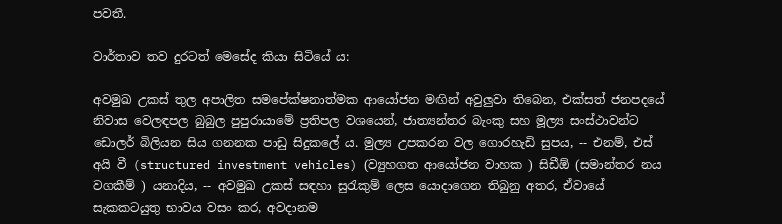පවතී.

වාර්තාව තව දුරටත් මෙසේද කියා සිටියේ ය:

අවමුඛ උකස් තුල අපාලිත සමපේක්ෂනාත්මක ආයෝජන මඟින් අවුලුවා තිබෙන, එක්සත් ජනපදයේ නිවාස වෙලඳපල බුබුල පුපුරායාමේ ප්‍රතිපල වශයෙන්, ජාත්‍යන්තර බැංකු සහ මූල්‍ය සංස්ථාවන්ට ඩොලර් බිලියන සිය ගනනක පාඩු සිදුකලේ ය. මුල්‍ය උපකරන වල ගොරහැඩි සුපය, -- එනම්, එස් අයි වී (structured investment vehicles) (ව්‍යුහගත ආයෝජන වාහක ) සිඩීඕ (සමාන්තර නය වගකීම් ) යනාදිය, -- අවමුඛ උකස් සඳහා සුරැකුම් ලෙස යොදාගෙන තිබුනු අතර, ඒවායේ සැකකටයුතු භාවය වසං කර, අවදානම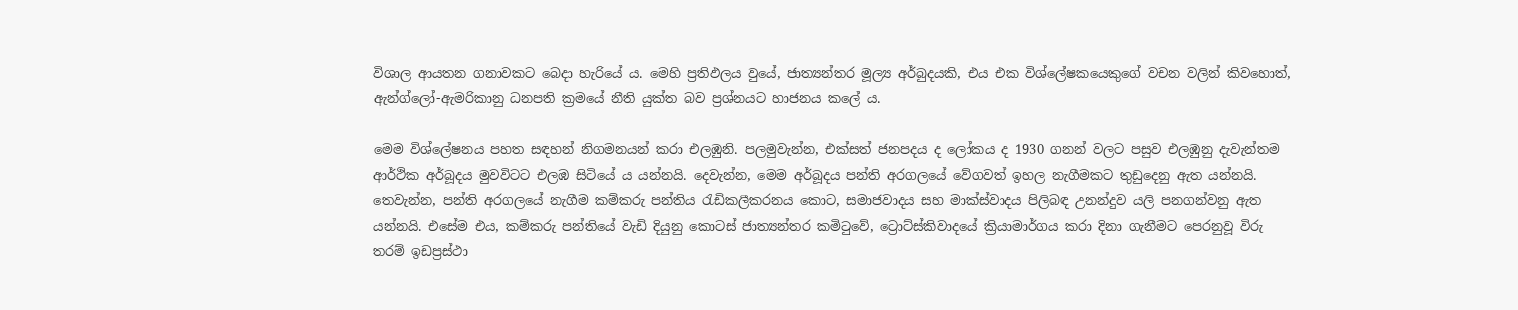විශාල ආයතන ගනාවකට බෙදා හැරියේ ය. මෙහි ප්‍රතිඵලය වුයේ, ජාත්‍යන්තර මූල්‍ය අර්බුදයකි, එය එක විශ්ලේෂකයෙකුගේ වචන වලින් කිවහොත්, ඇන්ග්ලෝ-ඇමරිකානු ධනපති ක්‍රමයේ නීති යුක්ත බව ප්‍රශ්නයට හාජනය කලේ ය.

මෙම විශ්ලේෂනය පහත සඳහන් නිගමනයන් කරා එලඹුනි. පලමුවැන්න, එක්සත් ජනපදය ද ලෝකය ද 1930 ගනන් වලට පසුව එලඹුනු දැවැන්තම ආර්ථික අර්බූදය මුවවිටට එලඹ සිටියේ ය යන්නයි. දෙවැන්න, මෙම අර්බූදය පන්ති අරගලයේ වේගවත් ඉහල නැගීමකට තුඩුදෙනු ඇත යන්නයි. තෙවැන්න, පන්ති අරගලයේ නැගීම කම්කරු පන්තිය රැඩිකලීකරනය කොට, සමාජවාදය සහ මාක්ස්වාදය පිලිබඳ උනන්දුව යලි පනගන්වනු ඇත යන්නයි. එසේම එය, කම්කරු පන්තියේ වැඩි දියුනු කොටස් ජාත්‍යන්තර කමිටුවේ, ට්‍රොට්ස්කිවාදයේ ක්‍රියාමාර්ගය කරා දිනා ගැනීමට පෙරනුවූ විරු තරම් ඉඩප්‍රස්ථා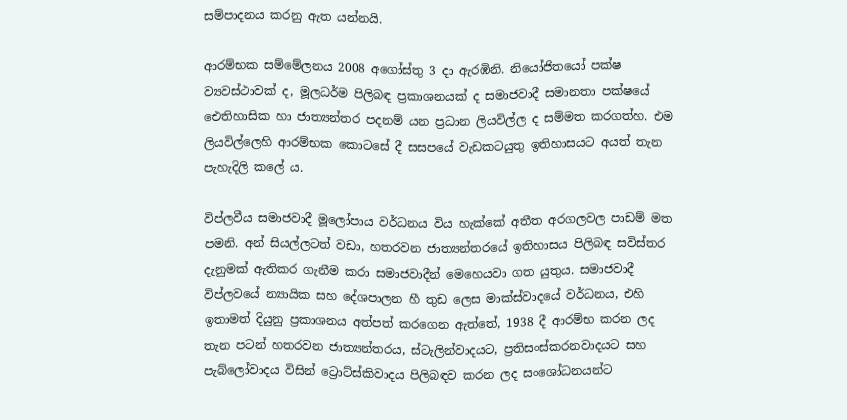සම්පාදනය කරනු ඇත යන්නයි.

ආරම්භක සම්මේලනය 2008 අගෝස්තු 3 දා ඇරඹිනි. නියෝජිතයෝ පක්ෂ ව්‍යවස්ථාවක් ද, මූලධර්ම පිලිබඳ ප්‍රකාශනයක් ද සමාජවාදී සමානතා පක්ෂයේ ඓතිහාසික හා ජාත්‍යන්තර පදනම් යන ප්‍රධාන ලියවිල්ල ද සම්මත කරගත්හ. එම ලියවිල්ලෙහි ආරම්භක කොටසේ දී සසපයේ වැඩකටයුතු ඉතිහාසයට අයත් තැන පැහැදිලි කලේ ය.

විප්ලවීය සමාජවාදී මූලෝපාය වර්ධනය විය හැක්කේ අතීත අරගලවල පාඩම් මත පමනි. අන් සියල්ලටත් වඩා, හතරවන ජාත්‍යන්තරයේ ඉතිහාසය පිලිබඳ සවිස්තර දැනුමක් ඇතිකර ගැනීම කරා සමාජවාදීන් මෙහෙයවා ගත යුතුය. සමාජවාදී විප්ලවයේ න්‍යායික සහ දේශපාලන හී තුඩ ලෙස මාක්ස්වාදයේ වර්ධනය, එහි ඉතාමත් දියුනු ප්‍රකාශනය අත්පත් කරගෙන ඇත්තේ, 1938 දී ආරම්භ කරන ලද තැන පටන් හතරවන ජාත්‍යන්තරය, ස්ටැලින්වාදයට, ප්‍රතිසංස්කරනවාදයට සහ පැබ්ලෝවාදය විසින් ට්‍රොට්ස්කිවාදය පිලිබඳව කරන ලද සංශෝධනයන්ට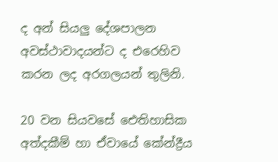ද අන් සියලු දේශපාලන අවස්ථාවාදයන්ට ද එරෙහිව කරන ලද අරගලයන් තුලිනි.

20 වන සියවසේ ඓතිහාසික අත්දකීම් හා ඒවායේ කේන්ද්‍රීය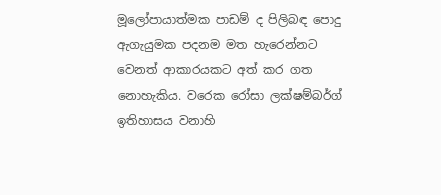මූලෝපායාත්මක පාඩම් ද පිලිබඳ පොදු ඇගැයුමක පදනම මත හැරෙන්නට වෙනත් ආකාරයකට අත් කර ගත නොහැකිය. වරෙක රෝසා ලක්ෂම්බර්ග් ඉතිහාසය වනාහි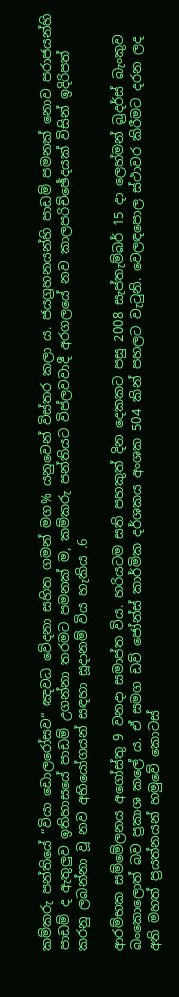කම්කරු පන්තියේ “වියා ඩොලරෝසව“ ඤවධ වේදනා සහිත ගමන් මග% යනුවෙන් විස්තර කලා ය. ජයග්‍රහනයන්හි පාඩම් පමනක් නොව පරාජයන්හි පාඩම් ද ඇතුලුව ඉතිහාසයේ පාඩම් උගන්නා තරමට පමනක් ම, කම්කරු පන්තියට විප්ලවවාදී අරගලයේ නව කාලපරිච්ඡේදයක් විසින් ඉදිරිපත් කරනු ලබන්නා වූ නව අභියෝගයන් සඳහා සූදානම් විය හැකිය .6

ආරම්භක සම්මේලනය අගෝස්තු 9 වනදා සමාප්ත විය. හරියටම සති පහකුත් දින දෙකකට පසු 2008 සැප්තැම්බර් 15 දා ලෙහ්මන් බ්‍රදර්ස් බැංකුව බංකොලොත් බව ප්‍රකාශ කලේ ය. ඒ සමග ඩව් ජෝන්ස් කාර්මික දර්ශකය අංශක 504 කින් පහලට වැටුනි. වෙලඳපොල ස්ථාවර කිරීමට දරන ලද අති මහත් ප්‍රයත්නයන් හමුවේ කොටස්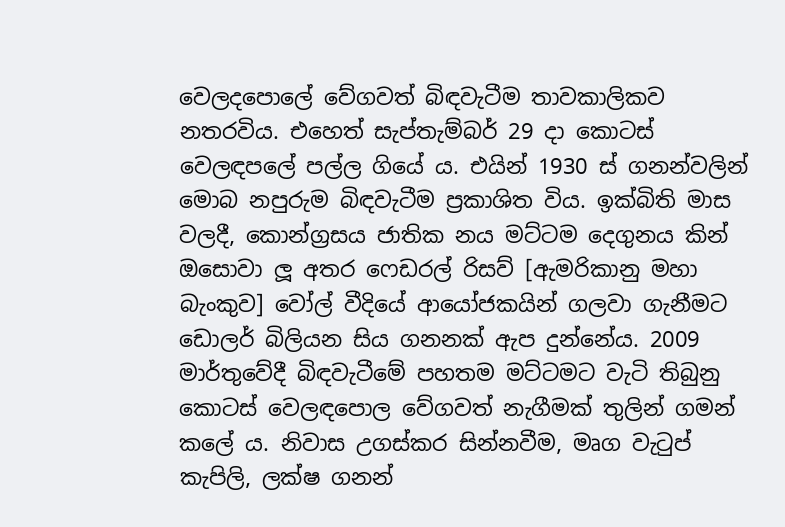වෙලදපොලේ වේගවත් බිඳවැටීම තාවකාලිකව නතරවිය. එහෙත් සැප්තැම්බර් 29 දා කොටස් වෙලඳපලේ පල්ල ගියේ ය. එයින් 1930 ස් ගනන්වලින් මොබ නපුරුම බිඳවැටීම ප්‍රකාශිත විය. ඉක්බිති මාස වලදී, කොන්ග්‍රසය ජාතික නය මට්ටම දෙගුනය කින් ඔසොවා ලූ අතර ෆෙඩරල් රිසව් [ඇමරිකානු මහා බැංකුව] වෝල් වීදියේ ආයෝජකයින් ගලවා ගැනීමට ඩොලර් බිලියන සිය ගනනක් ඇප දුන්නේය. 2009 මාර්තුවේදී බිඳවැටීමේ පහතම මට්ටමට වැටි තිබුනු කොටස් වෙලඳපොල වේගවත් නැගීමක් තුලින් ගමන් කලේ ය. නිවාස උගස්කර සින්නවීම, මෘග වැටුප් කැපිලි, ලක්ෂ ගනන්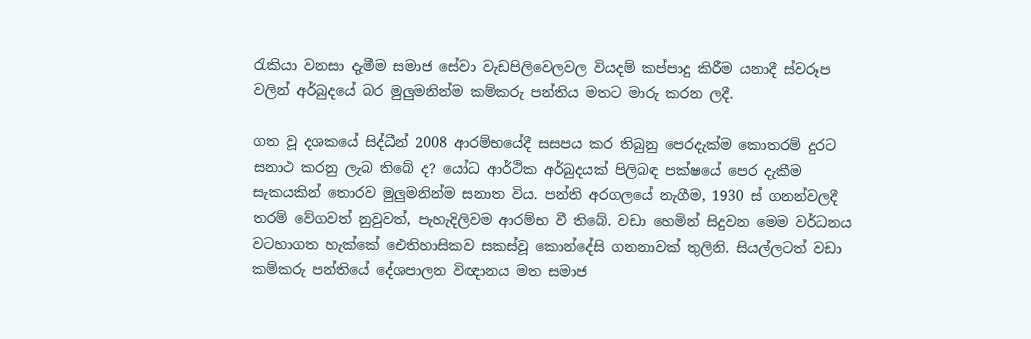රැකියා වනසා දැමීම සමාජ සේවා වැඩපිලිවෙලවල වියදම් කප්පාදු කිරීම යනාදී ස්වරූප වලින් අර්බුදයේ බර මුලුමනින්ම කම්කරු පන්තිය මතට මාරු කරන ලදී.

ගත වූ දශකයේ සිද්ධීන් 2008 ආරම්භයේදී සසපය කර තිබුනු පෙරදැක්ම කොතරම් දුරට සනාථ කරනු ලැබ තිබේ ද? යෝධ ආර්ථික අර්බුදයක් පිලිබඳ පක්ෂයේ පෙර දැකීම සැකයකින් තොරව මුලුමනින්ම සනාත විය. පන්ති අරගලයේ නැගීම, 1930 ස් ගනන්වලදී තරම් වේගවත් නුවුවත්, පැහැදිලිවම ආරම්භ වී තිබේ. වඩා හෙමින් සිදුවන මෙම වර්ධනය වටහාගත හැක්කේ ඓතිහාසිකව සකස්වූ කොන්දේසි ගනනාවක් තුලිනි. සියල්ලටත් වඩා කම්කරු පන්තියේ දේශපාලන විඥානය මත සමාජ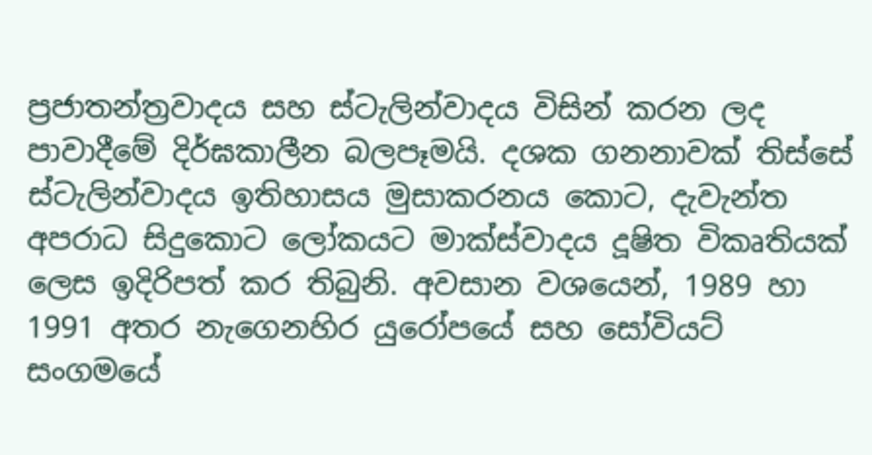ප්‍රජාතන්ත්‍රවාදය සහ ස්ටැලින්වාදය විසින් කරන ලද පාවාදීමේ දිර්ඝකාලීන බලපෑමයි. දශක ගනනාවක් තිස්සේ ස්ටැලින්වාදය ඉතිහාසය මුසාකරනය කොට, දැවැන්ත අපරාධ සිදුකොට ලෝකයට මාක්ස්වාදය දූෂිත විකෘතියක් ලෙස ඉදිරිපත් කර තිබුනි. අවසාන වශයෙන්, 1989 හා 1991 අතර නැගෙනහිර යුරෝපයේ සහ සෝවියට් සංගමයේ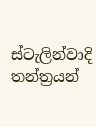ස්ටැලින්වාදි තන්ත්‍රයන්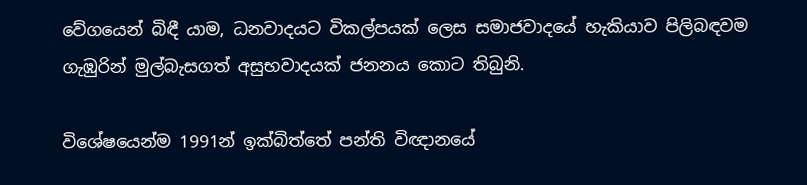වේගයෙන් බිඳී යාම, ධනවාදයට විකල්පයක් ලෙස සමාජවාදයේ හැකියාව පිලිබඳවම ගැඹුරින් මුල්බැසගත් අසුභවාදයක් ජනනය කොට තිබුනි.

විශේෂයෙන්ම 1991න් ඉක්බිත්තේ පන්ති විඥානයේ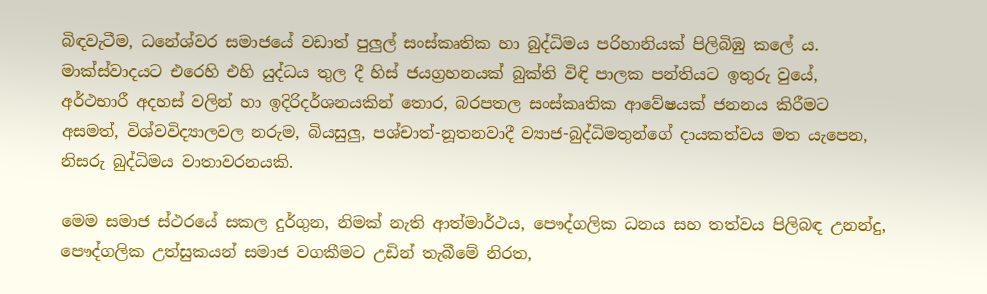බිඳවැටීම, ධනේශ්වර සමාජයේ වඩාත් පුලුල් සංස්කෘතික හා බුද්ධිමය පරිහානියක් පිලිබිඹු කලේ ය. මාක්ස්වාදයට එරෙහි එහි යුද්ධය තුල දී හිස් ජයග්‍රහනයක් බුක්ති විඳි පාලක පන්තියට ඉතුරු වුයේ, අර්ථභාරී අදහස් වලින් හා ඉදිරිදර්ශනයකින් තොර, බරපතල සංස්කෘතික ආවේෂයක් ජනනය කිරීමට අසමත්, විශ්වවිද්‍යාලවල නරුම, බියසුලු, පශ්චාත්-නූතනවාදී ව්‍යාජ-බුද්ධිමතුන්ගේ දායකත්වය මත යැපෙන, නිසරු බුද්ධිමය වාතාවරනයකි.

මෙම සමාජ ස්ථරයේ සකල දුර්ගුන, නිමක් නැති ආත්මාර්ථය, පෞද්ගලික ධනය සහ තත්වය පිලිබඳ උනන්දු, පෞද්ගලික උත්සුකයන් සමාජ වගකීමට උඩින් තැබීමේ නිරත,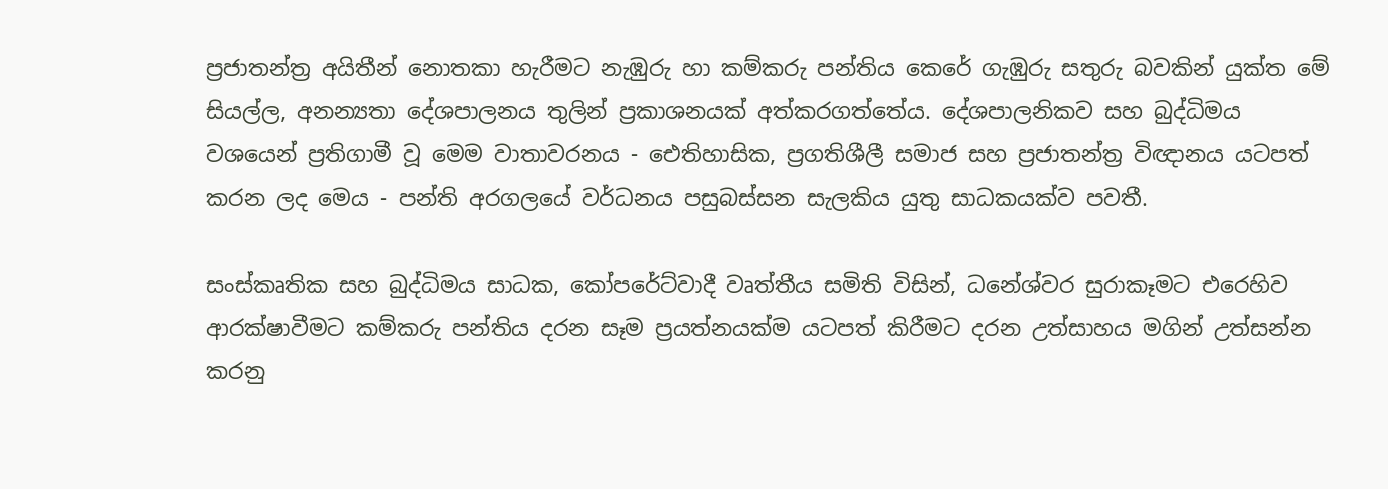ප්‍රජාතන්ත්‍ර අයිතීන් නොතකා හැරීමට නැඹුරු හා කම්කරු පන්තිය කෙරේ ගැඹුරු සතුරු බවකින් යුක්ත මේ සියල්ල, අනන්‍යතා දේශපාලනය තුලින් ප්‍රකාශනයක් අත්කරගත්තේය. දේශපාලනිකව සහ බුද්ධිමය වශයෙන් ප්‍රතිගාමී වූ මෙම වාතාවරනය - ඓතිහාසික, ප්‍රගතිශීලී සමාජ සහ ප්‍රජාතන්ත්‍ර විඥානය යටපත් කරන ලද මෙය - පන්ති අරගලයේ වර්ධනය පසුබස්සන සැලකිය යුතු සාධකයක්ව පවතී.

සංස්කෘතික සහ බුද්ධිමය සාධක, කෝපරේට්වාදී වෘත්තීය සමිති විසින්, ධනේශ්වර සුරාකෑමට එරෙහිව ආරක්ෂාවීමට කම්කරු පන්තිය දරන සෑම ප්‍රයත්නයක්ම යටපත් කිරීමට දරන උත්සාහය මගින් උත්සන්න කරනු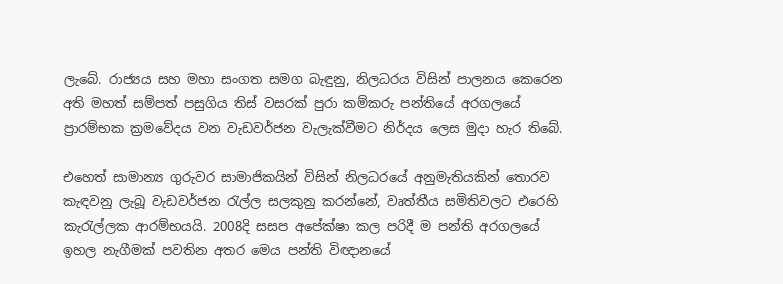ලැබේ. රාජ්‍යය සහ මහා සංගත සමග බැඳුනු, නිලධරය විසින් පාලනය කෙරෙන අති මහත් සම්පත් පසුගිය තිස් වසරක් පුරා කම්කරු පන්තියේ අරගලයේ ප්‍රාරම්භක ක්‍රමවේදය වන වැඩවර්ජන වැලැක්වීමට නිර්දය ලෙස මුදා හැර තිබේ.

එහෙත් සාමාන්‍ය ගුරුවර සාමාජිකයින් විසින් නිලධරයේ අනුමැතියකින් තොරව කැඳවනු ලැබූ වැඩවර්ජන රැල්ල සලකුනු කරන්නේ, වෘත්තීය සමිතිවලට එරෙහි කැරැල්ලක ආරම්භයයි. 2008දි සසප අපේක්ෂා කල පරිදී ම පන්ති අරගලයේ ඉහල නැගීමක් පවතින අතර මෙය පන්ති විඥානයේ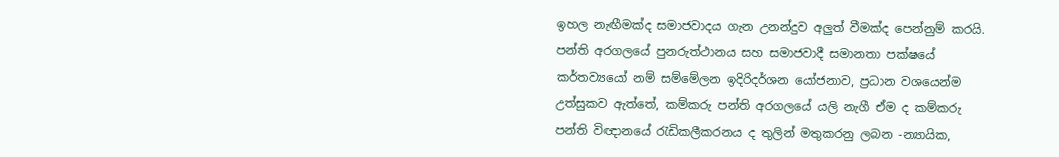ඉහල නැඟීමක්ද සමාජවාදය ගැන උනන්දුව අලුත් වීමක්ද පෙන්නුම් කරයි. පන්ති අරගලයේ පුනරුත්ථානය සහ සමාජවාදී සමානතා පක්ෂයේ කර්තව්‍යයෝ නම් සම්මේලන ඉදිරිදර්ශන යෝජනාව, ප්‍රධාන වශයෙන්ම උත්සුකව ඇත්තේ, කම්කරු පන්ති අරගලයේ යලි නැගී ඒම ද කම්කරු පන්ති විඥානයේ රැඩිකලීකරනය ද තුලින් මතුකරනු ලබන -න්‍යායික,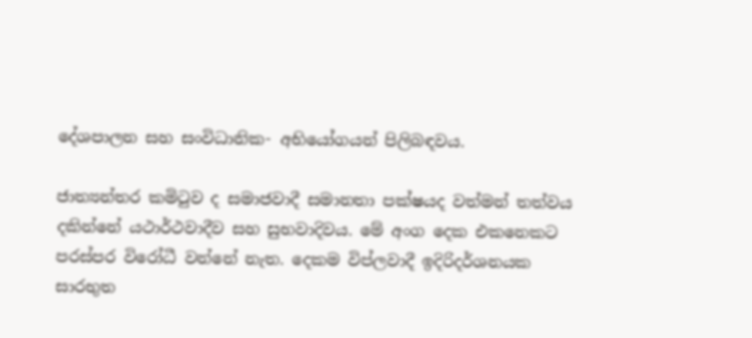දේශපාලන සහ සංවිධානික- අභියෝගයන් පිලිබඳවය.

ජාත්‍යන්තර කමිටුව ද සමාජවාදී සමානතා පක්ෂයද වත්මන් තත්වය දකින්නේ යථාර්ථවාදීව සහ සුභවාදිවය. මේ අංග දෙක එකනෙකට පරස්පර විරෝධී වන්නේ නැත. දෙකම විප්ලවාදී ඉදිරිදර්ශනයක සාරභුත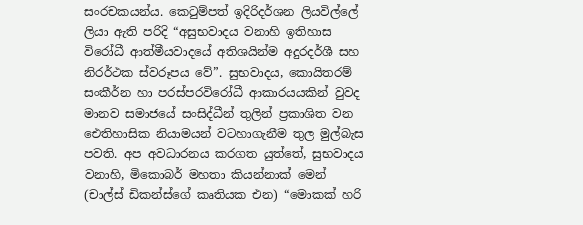සංරචකයන්ය. කෙටුම්පත් ඉදිරිදර්ශන ලියවිල්ලේ ලියා ඇති පරිදි “අසුභවාදය වනාහි ඉතිහාස විරෝධී ආත්මීයවාදයේ අතිශයින්ම අදුරදර්ශී සහ නිරර්ථක ස්වරූපය වේ”. සුභවාදය, කොයිතරම් සංකීර්න හා පරස්පරවිරෝධී ආකාරයයකින් වුවද මානව සමාජයේ සංසිද්ධීන් තුලින් ප්‍රකාශිත වන ඓතිහාසික නියාමයන් වටහාගැනීම තුල මුල්බැස පවති. අප අවධාරනය කරගත යුත්තේ, සුභවාදය වනාහි, මිකොබර් මහතා කියන්නාක් මෙන් (චාල්ස් ඩිකන්ස්ගේ කෘතියක එන) “මොකක් හරි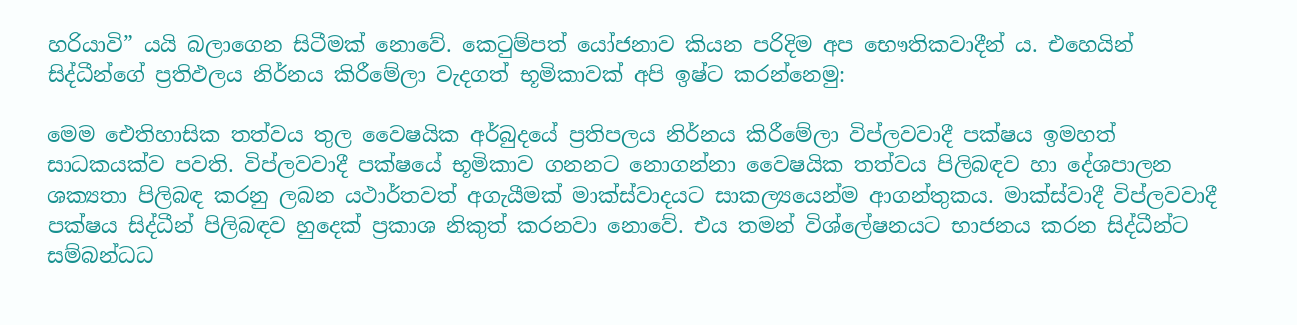හරියාවි” යයි බලාගෙන සිටීමක් නොවේ. කෙටුම්පත් යෝජනාව කියන පරිදිම අප භෞතිකවාදීන් ය. එහෙයින් සිද්ධීන්ගේ ප්‍රතිඵලය නිර්නය කිරීමේලා වැදගත් භූමිකාවක් අපි ඉෂ්ට කරන්නෙමු:

මෙම ඓතිහාසික තත්වය තුල වෛෂයික අර්බුදයේ ප්‍රතිපලය නිර්නය කිරීමේලා විප්ලවවාදී පක්ෂය ඉමහත් සාධකයක්ව පවති. විප්ලවවාදී පක්ෂයේ භූමිකාව ගනනට නොගන්නා වෛෂයික තත්වය පිලිබඳව හා දේශපාලන ශක්‍යතා පිලිබඳ කරනු ලබන යථාර්තවත් අගැයීමක් මාක්ස්වාදයට සාකල්‍යයෙන්ම ආගන්තුකය. මාක්ස්වාදී විප්ලවවාදී පක්ෂය සිද්ධීන් පිලිබඳව හුදෙක් ප්‍රකාශ නිකුත් කරනවා නොවේ. එය තමන් විශ්ලේෂනයට භාජනය කරන සිද්ධීන්ට සම්බන්ධධ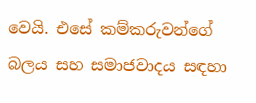වෙයි. එසේ කම්කරුවන්ගේ බලය සහ සමාජවාදය සඳහා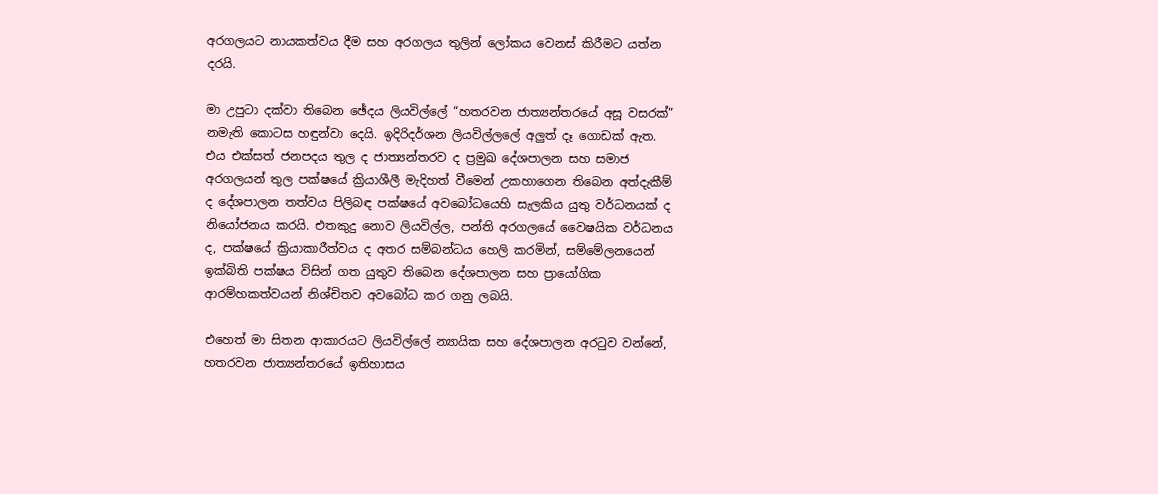අරගලයට නායකත්වය දීම සහ අරගලය තුලින් ලෝකය වෙනස් කිරීමට යත්න දරයි.

මා උපුටා දක්වා තිබෙන ඡේදය ලියවිල්ලේ “හතරවන ජාත්‍යන්තරයේ අසූ වසරක්” නමැති කොටස හඳුන්වා දෙයි. ඉදිරිදර්ශන ලියවිල්ලලේ අලුත් දෑ ගොඩක් ඇත. එය එක්සත් ජනපදය තුල ද ජාත්‍යන්තරව ද ප්‍රමුඛ දේශපාලන සහ සමාජ අරගලයන් තුල පක්ෂයේ ක්‍රියාශීලී මැදිහත් වීමෙන් උකහාගෙන තිබෙන අත්දැකීම් ද දේශපාලන තත්වය පිලිබඳ පක්ෂයේ අවබෝධයෙහි සැලකිය යුතු වර්ධනයක් ද නියෝජනය කරයි. එතකුදු නොව ලියවිල්ල, පන්ති අරගලයේ වෛෂයික වර්ධනය ද, පක්ෂයේ ක්‍රියාකාරීත්වය ද අතර සම්බන්ධය හෙලි කරමින්, සම්මේලනයෙන් ඉක්බිති පක්ෂය විසින් ගත යුතුව තිබෙන දේශපාලන සහ ප්‍රායෝගික ආරම්හකත්වයන් නිශ්චිතව අවබෝධ කර ගනු ලබයි.

එහෙත් මා සිතන ආකාරයට ලියවිල්ලේ න්‍යායික සහ දේශපාලන අරටුව වන්නේ, හතරවන ජාත්‍යන්තරයේ ඉතිහාසය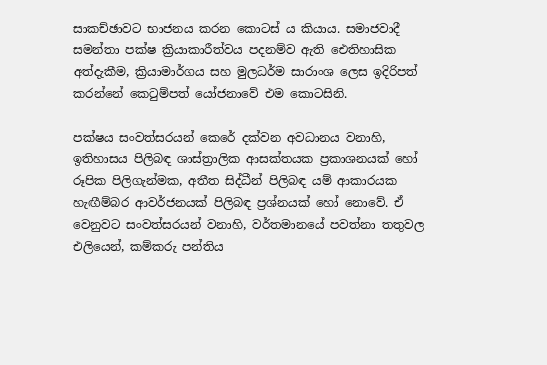සාකච්ඡාවට භාජනය කරන කොටස් ය කියාය. සමාජවාදී සමන්තා පක්ෂ ක්‍රියාකාරීත්වය පදනම්ව ඇති ඓතිහාසික අත්දැකීම, ක්‍රියාමාර්ගය සහ මුලධර්ම සාරාංශ ලෙස ඉදිරිපත් කරන්නේ කෙටුම්පත් යෝජනාවේ එම කොටසිනි.

පක්ෂය සංවත්සරයන් කෙරේ දක්වන අවධානය වනාහි, ඉතිහාසය පිලිබඳ ශාස්ත්‍රාලික ආසක්තයක ප්‍රකාශනයක් හෝ රූපික පිලිගැන්මක, අතීත සිද්ධීන් පිලිබඳ යම් ආකාරයක හැඟීම්බර ආවර්ජනයක් පිලිබඳ ප්‍රශ්නයක් හෝ නොවේ. ඒ වෙනුවට සංවත්සරයන් වනාහි, වර්තමානයේ පවත්නා තතුවල එලියෙන්, කම්කරු පන්තිය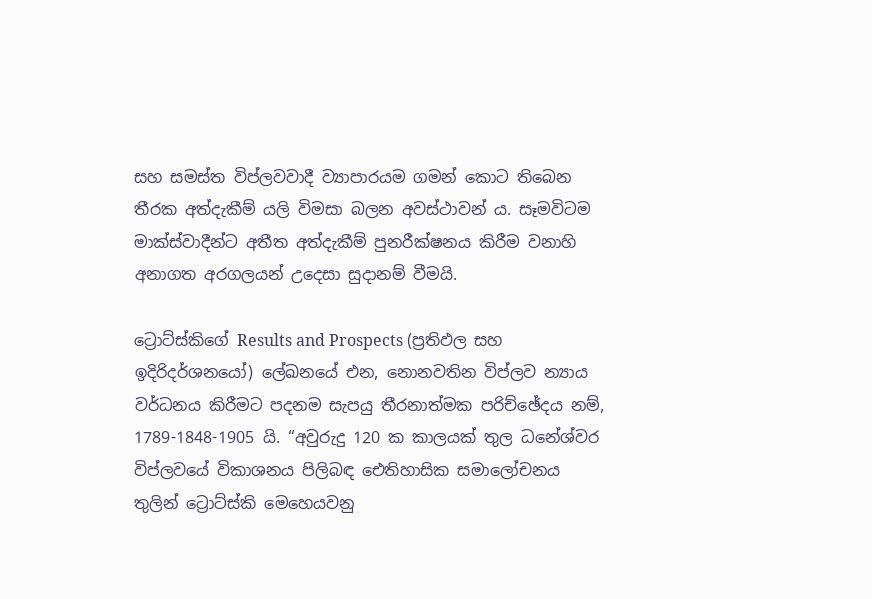සහ සමස්ත විප්ලවවාදී ව්‍යාපාරයම ගමන් කොට තිබෙන තීරක අත්දැකීම් යලි විමසා බලන අවස්ථාවන් ය. සෑමවිටම මාක්ස්වාදීන්ට අතීත අත්දැකීම් පුනරීක්ෂනය කිරීම වනාහි අනාගත අරගලයන් උදෙසා සුදානම් වීමයි.

ට්‍රොට්ස්කිගේ Results and Prospects (ප්‍රතිඵල සහ ඉදිරිදර්ශනයෝ) ලේඛනයේ එන, නොනවතින විප්ලව න්‍යාය වර්ධනය කිරීමට පදනම සැපයු තීරනාත්මක පරිච්ඡේදය නම්, 1789-1848-1905 යි. “අවුරුදු 120 ක කාලයක් තුල ධනේශ්වර විප්ලවයේ විකාශනය පිලිබඳ ඓතිහාසික සමාලෝචනය තුලින් ට්‍රොට්ස්කි මෙහෙයවනු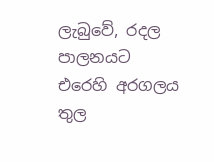ලැබුවේ, රදල පාලනයට එරෙහි අරගලය තුල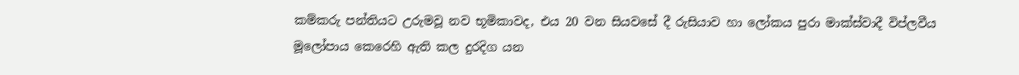කම්කරු පන්තියට උරුමවූ නව භූමිකාවද, එය 20 වන සියවසේ දී රුසියාව හා ලෝකය පුරා මාක්ස්වාදී විප්ලවීය මූලෝපාය කෙරෙහි ඇති කල දුරදිග යන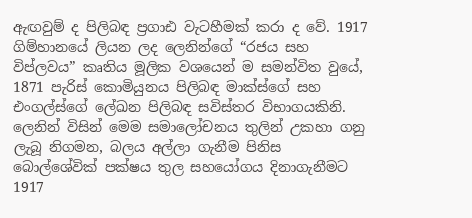ඇඟවුම් ද පිලිබඳ ප්‍රගාඪ වැටහීමක් කරා ද වේ. 1917 ගිම්හානයේ ලියන ලද ලෙනින්ගේ “රජය සහ විප්ලවය” කෘතිය මූලික වශයෙන් ම සමන්විත වුයේ, 1871 පැරිස් කොමියුනය පිලිබඳ මාක්ස්ගේ සහ එංගල්ස්ගේ ලේඛන පිලිබඳ සවිස්තර විභාගයකිනි. ලෙනින් විසින් මෙම සමාලෝචනය තුලින් උකහා ගනු ලැබූ නිගමන, බලය අල්ලා ගැනීම පිනිස බොල්ශේවික් පක්ෂය තුල සහයෝගය දිනාගැනීමට 1917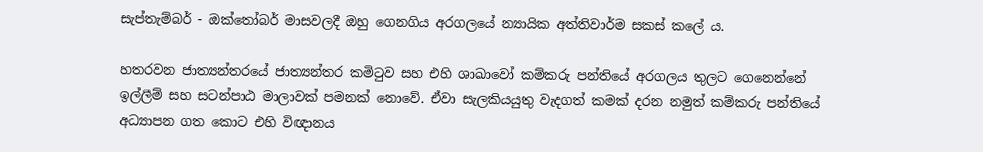සැප්තැම්බර් - ඔක්තෝබර් මාසවලදී ඔහු ගෙනගිය අරගලයේ න්‍යායික අත්තිවාර්ම සකස් කලේ ය.

හතරවන ජාත්‍යන්තරයේ ජාත්‍යන්තර කමිටුව සහ එහි ශාඛාවෝ කම්කරු පන්තියේ අරගලය තුලට ගෙනෙන්නේ ඉල්ලීම් සහ සටන්පාඨ මාලාවක් පමනක් නොවේ. ඒවා සැලකියයුතු වැදගත් කමක් දරන නමුත් කම්කරු පන්තියේ අධ්‍යාපන ගත කොට එහි විඥානය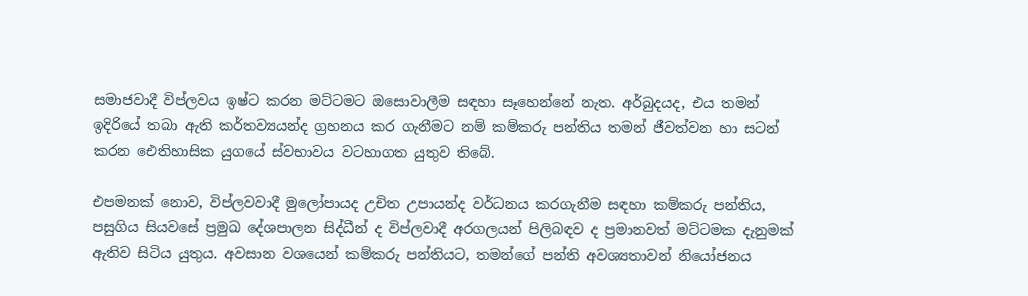සමාජවාදී විප්ලවය ඉෂ්ට කරන මට්ටමට ඔසොවාලීම සඳහා සෑහෙන්නේ නැත. අර්බුදයද, එය තමන් ඉදිරියේ තබා ඇති කර්තව්‍යයන්ද ග්‍රහනය කර ගැනීමට නම් කම්කරු පන්තිය තමන් ජීවත්වන හා සටන් කරන ඓතිහාසික යුගයේ ස්වභාවය වටහාගත යුතුව තිබේ.

එපමනක් නොව, විප්ලවවාදී මුලෝපායද උචිත උපායන්ද වර්ධනය කරගැනීම සඳහා කම්කරු පන්තිය, පසුගිය සියවසේ ප්‍රමුඛ දේශපාලන සිද්ධීන් ද විප්ලවාදී අරගලයන් පිලිබඳව ද ප්‍රමානවත් මට්ටමක දැනුමක් ඇතිව සිටිය යුතුය. අවසාන වශයෙන් කම්කරු පන්තියට, තමන්ගේ පන්ති අවශ්‍යතාවන් නියෝජනය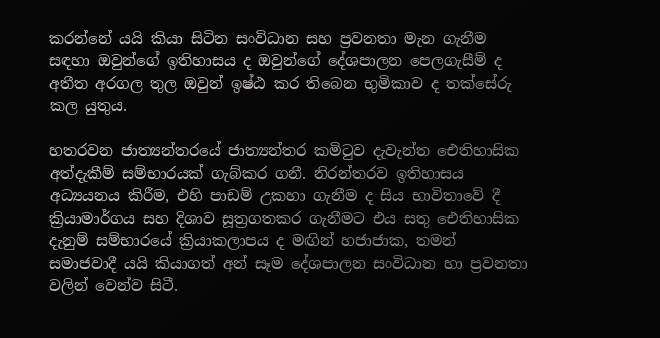කරන්නේ යයි කියා සිටින සංවිධාන සහ ප්‍රවනතා මැන ගැනීම සඳහා ඔවුන්ගේ ඉතිහාසය ද ඔවුන්ගේ දේශපාලන පෙලගැසීම් ද අතීත අරගල තුල ඔවුන් ඉෂ්ඨ කර තිබෙන භුමිකාව ද තක්සේරු කල යුතුය.

හතරවන ජාත්‍යන්තරයේ ජාත්‍යන්තර කමිටුව දැවැන්ත ඓතිහාසික අත්දැකීම් සම්භාරයක් ගැබ්කර ගනී. නිරන්තරව ඉතිහාසය අධ්‍යයනය කිරීම, එහි පාඩම් උකහා ගැනීම ද සිය භාවිතාවේ දී ක්‍රියාමාර්ගය සහ දිශාව සූත්‍රගතකර ගැනීමට එය සතු ඓතිහාසික දැනුම් සම්භාරයේ ක්‍රියාකලාපය ද මඟින් හජාජාක, තමන් සමාජවාදී යයි කියාගත් අන් සෑම දේශපාලන සංවිධාන හා ප්‍රවනතා වලින් වෙන්ව සිටී.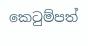කෙටුම්පත්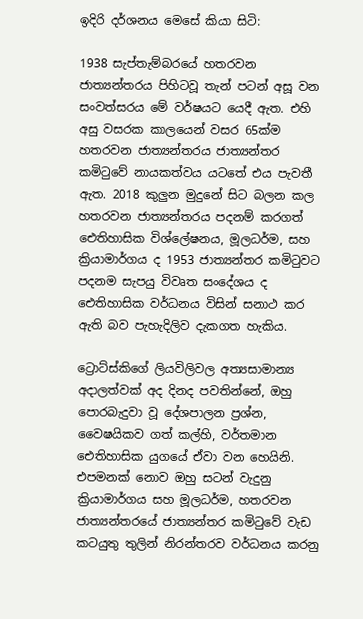ඉදිරි දර්ශනය මෙසේ කියා සිටි:

1938 සැප්තැම්බරයේ හතරවන ජාත්‍යන්තරය පිහිටවූ තැන් පටන් අසූ වන සංවත්සරය මේ වර්ෂයට යෙදී ඇත. එහි අසු වසරක කාලයෙන් වසර 65ක්ම හතරවන ජාත්‍යන්තරය ජාත්‍යන්තර කමිටුවේ නායකත්වය යටතේ එය පැවතී ඇත. 2018 කුලුන මුදුනේ සිට බලන කල හතරවන ජාත්‍යන්තරය පදනම් කරගත් ඓතිහාසික විශ්ලේෂනය, මූලධර්ම, සහ ක්‍රියාමාර්ගය ද 1953 ජාත්‍යන්තර කමිටුවට පදනම සැපයු විවෘත සංදේශය ද ඓතිහාසික වර්ධනය විසින් සනාථ කර ඇති බව පැහැදිලිව දැකගත හැකිය.

ට්‍රොට්ස්කිගේ ලියවිලිවල අත්‍යසාමාන්‍ය අදාලත්වක් අද දිනද පවතින්නේ, ඔහු පොරබැදුවා වූ දේශපාලන ප්‍රශ්න, වෛෂයිකව ගත් කල්හි, වර්තමාන ඓතිහාසික යුගයේ ඒවා වන හෙයිනි. එපමනක් නොව ඔහු සටන් වැදුනු ක්‍රියාමාර්ගය සහ මූලධර්ම, හතරවන ජාත්‍යන්තරයේ ජාත්‍යන්තර කමිටුවේ වැඩ කටයුතු තුලින් නිරන්තරව වර්ධනය කරනු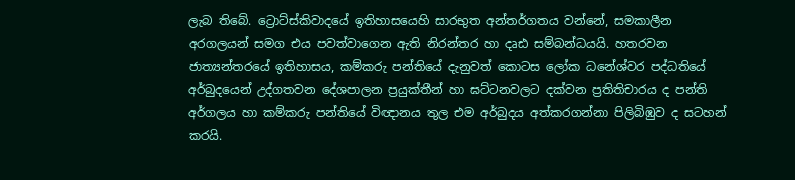ලැබ තිබේ. ට්‍රොට්ස්කිවාදයේ ඉතිහාසයෙහි සාරභුත අන්තර්ගතය වන්නේ, සමකාලීන අරගලයන් සමග එය පවත්වාගෙන ඇති නිරන්තර හා දෘඪ සම්බන්ධයයි. හතරවන ජාත්‍යන්තරයේ ඉතිහාසය, කම්කරු පන්තියේ දැනුවත් කොටස ලෝක ධනේශ්වර පද්ධතියේ අර්බුදයෙන් උද්ගතවන දේශපාලන ප්‍රයුක්තීන් හා ඝට්ටනවලට දක්වන ප්‍රතිතිචාරය ද පන්ති අර්ගලය හා කම්කරු පන්තියේ විඥානය තුල එම අර්බුදය අත්කරගන්නා පිලිබිඹුව ද සටහන් කරයි.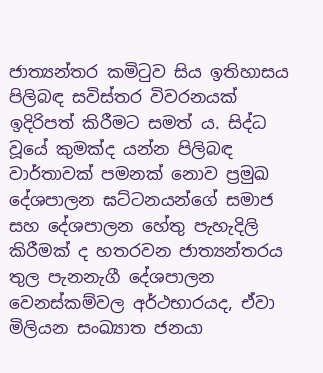ජාත්‍යන්තර කමිටුව සිය ඉතිහාසය පිලිබඳ සවිස්තර විවරනයක් ඉදිරිපත් කිරීමට සමත් ය. සිද්ධ වූයේ කුමක්ද යන්න පිලිබඳ වාර්තාවක් පමනක් නොව ප්‍රමුඛ දේශපාලන ඝට්ටනයන්ගේ සමාජ සහ දේශපාලන හේතු පැහැදිලි කිරීමක් ද හතරවන ජාත්‍යන්තරය තුල පැනනැගී දේශපාලන වෙනස්කම්වල අර්ථභාරයද, ඒවා මිලියන සංඛ්‍යාත ජනයා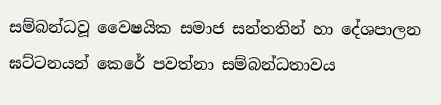සම්බන්ධවූ වෛෂයික සමාජ සන්තතින් හා දේශපාලන ඝට්ටනයන් කෙරේ පවත්නා සම්බන්ධතාවය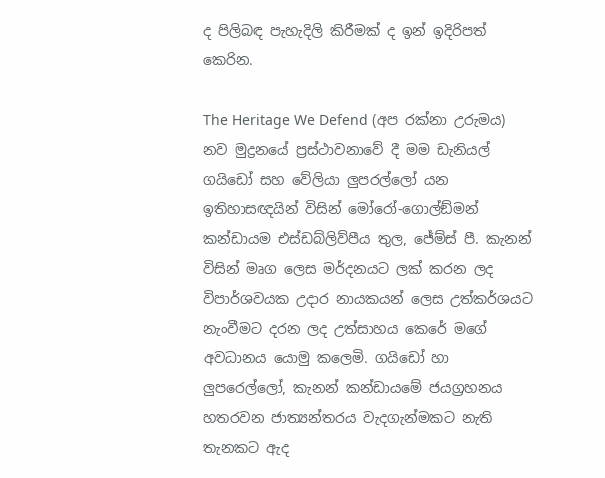ද පිලිබඳ පැහැදිලි කිරීමක් ද ඉන් ඉදිරිපත් කෙරින.

The Heritage We Defend (අප රක්නා උරුමය) නව මුද්‍රනයේ ප්‍රස්ථාවනාවේ දී මම ඩැනියල් ගයිඩෝ සහ වේලියා ලුපරල්ලෝ යන ඉතිහාසඥයින් විසින් මෝරෝ-ගොල්ඞ්මන් කන්ඩායම එස්ඩබ්ලිව්පීය තුල, ජේම්ස් පී. කැනන් විසින් මෘග ලෙස මර්දනයට ලක් කරන ලද විපාර්ශවයක උදාර නායකයන් ලෙස උත්කර්ශයට නැංවීමට දරන ලද උත්සාහය කෙරේ මගේ අවධානය යොමු කලෙමි. ගයිඩෝ හා ලුපරෙල්ලෝ, කැනන් කන්ඩායමේ ජයග්‍රහනය හතරවන ජාත්‍යන්තරය වැදගැන්මකට නැති තැනකට ඇද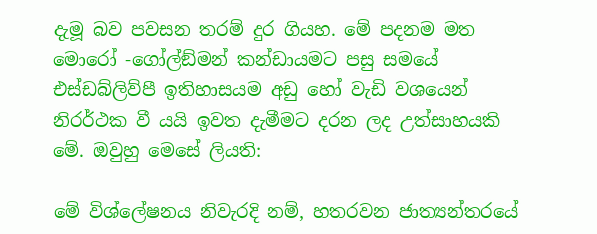දැමූ බව පවසන තරම් දුර ගියහ. මේ පදනම මත මොරෝ -ගෝල්ඞ්මන් කන්ඩායමට පසු සමයේ එස්ඩබ්ලිව්පී ඉතිහාසයම අඩු හෝ වැඩි වශයෙන් නිරර්ථක වී යයි ඉවත දැමීමට දරන ලද උත්සාහයකි මේ. ඔවුහු මෙසේ ලියති:

මේ විශ්ලේෂනය නිවැරදි නම්, හතරවන ජාත්‍යන්තරයේ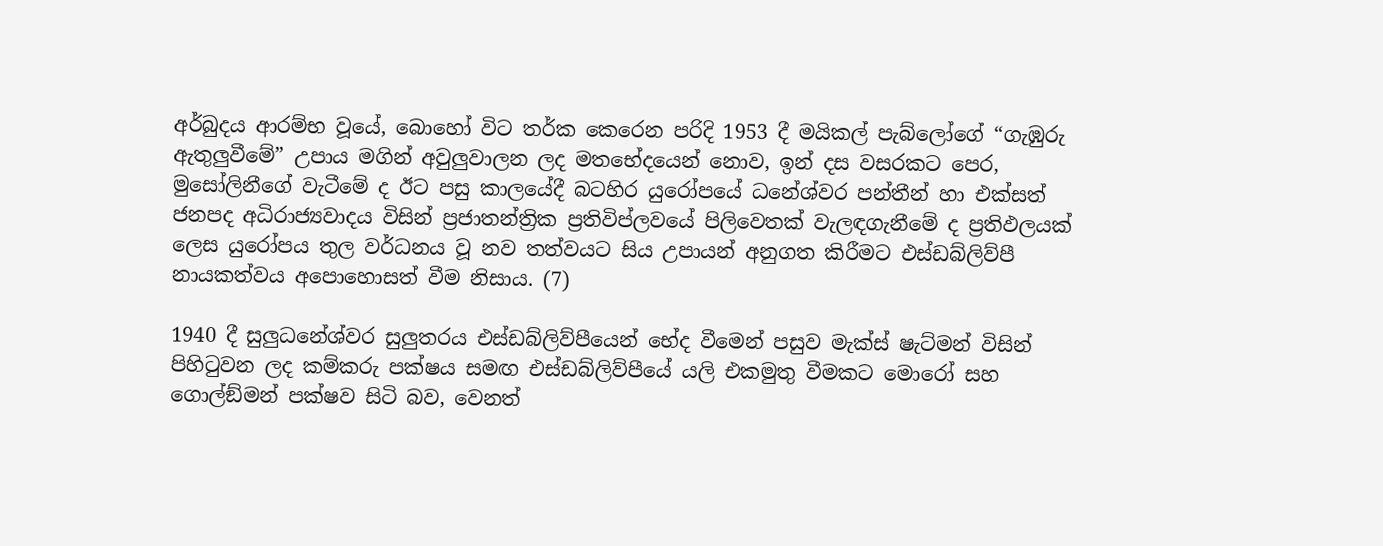අර්බුදය ආරම්භ වූයේ, බොහෝ විට තර්ක කෙරෙන පරිදි 1953 දී මයිකල් පැබ්ලෝගේ “ගැඹුරු ඇතුලුවීමේ” උපාය මගින් අවුලුවාලන ලද මතභේදයෙන් නොව, ඉන් දස වසරකට පෙර, මුසෝලිනීගේ වැටීමේ ද ඊට පසු කාලයේදී බටහිර යුරෝපයේ ධනේශ්වර පන්තීන් හා එක්සත් ජනපද අධිරාජ්‍යවාදය විසින් ප්‍රජාතන්ත්‍රික ප්‍රතිවිප්ලවයේ පිලිවෙතක් වැලඳගැනීමේ ද ප්‍රතිඵලයක් ලෙස යුරෝපය තුල වර්ධනය වූ නව තත්වයට සිය උපායන් අනුගත කිරීමට එස්ඩබ්ලිව්පී නායකත්වය අපොහොසත් වීම නිසාය. (7)

1940 දී සුලුධනේශ්වර සුලුතරය එස්ඩබ්ලිව්පීයෙන් භේද වීමෙන් පසුව මැක්ස් ෂැට්මන් විසින් පිහිටුවන ලද කම්කරු පක්ෂය සමඟ එස්ඩබ්ලිව්පීයේ යලි එකමුතු වීමකට මොරෝ සහ ගොල්ඞ්මන් පක්ෂව සිටි බව, වෙනත්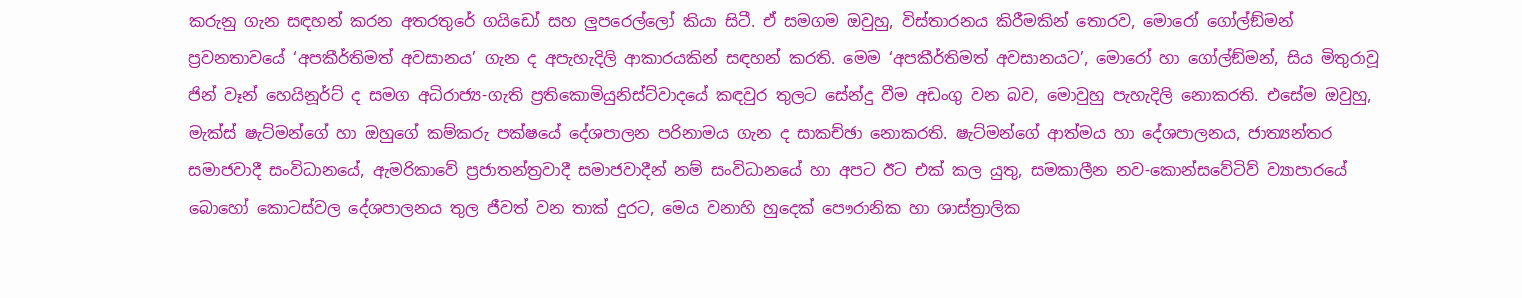කරුනු ගැන සඳහන් කරන අතරතුරේ ගයිඩෝ සහ ලුපරෙල්ලෝ කියා සිටී. ඒ සමගම ඔවුහු, විස්තාරනය කිරීමකින් තොරව, මොරෝ ගෝල්ඞ්මන් ප්‍රවනතාවයේ ‘අපකීර්තිමත් අවසානය’ ගැන ද අපැහැදිලි ආකාරයකින් සඳහන් කරති. මෙම ‘අපකීර්තිමත් අවසානයට’, මොරෝ හා ගෝල්ඞ්මන්, සිය මිතුරාවූ ජින් වෑන් හෙයිනූර්ට් ද සමග අධිරාජ්‍ය-ගැති ප්‍රතිකොමියුනිස්ට්වාදයේ කඳවුර තුලට සේන්දු වීම අඩංගු වන බව, මොවුහු පැහැදිලි නොකරති. එසේම ඔවුහු, මැක්ස් ෂැට්මන්ගේ හා ඔහුගේ කම්කරු පක්ෂයේ දේශපාලන පරිනාමය ගැන ද සාකච්ඡා නොකරති. ෂැට්මන්ගේ ආත්මය හා දේශපාලනය, ජාත්‍යන්තර සමාජවාදී සංවිධානයේ, ඇමරිකාවේ ප්‍රජාතන්ත්‍රවාදී සමාජවාදීන් නම් සංවිධානයේ හා අපට ඊට එක් කල යුතු, සමකාලීන නව-කොන්සවේටිව් ව්‍යාපාරයේ බොහෝ කොටස්වල දේශපාලනය තුල ජීවත් වන තාක් දුරට, මෙය වනාහි හුදෙක් පෞරානික හා ශාස්ත්‍රාලික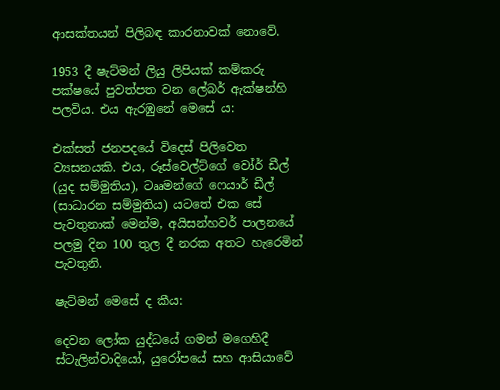ආසක්තයන් පිලිබඳ කාරනාවක් නොවේ.

1953 දී ෂැට්මන් ලියු ලිපියක් කම්කරු පක්ෂයේ පුවත්පත වන ලේබර් ඇක්ෂන්හි පලවිය. එය ඇරඹුනේ මෙසේ ය:

එක්සත් ජනපදයේ විදෙස් පිලිවෙත ව්‍යසනයකි. එය, රූස්වෙල්ට්ගේ වෝර් ඩීල් (යුද සම්මුතිය), ටෲමන්ගේ ෆෙයාර් ඩීල් (සාධාරන සම්මුතිය) යටතේ එක සේ පැවතුනාක් මෙන්ම, අයිසන්හවර් පාලනයේ පලමු දින 100 තුල දී නරක අතට හැරෙමින් පැවතුනි.

ෂැට්මන් මෙසේ ද කීය:

දෙවන ලෝක යුද්ධයේ ගමන් මගෙහිදී ස්ටැලින්වාදියෝ, යුරෝපයේ සහ ආසියාවේ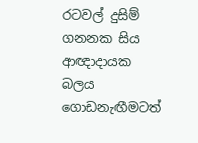රටවල් දුසිම් ගනනක සිය ආඥාදායක බලය ගොඩනැඟීමටත්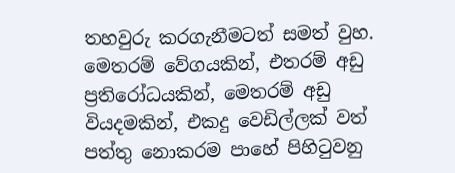තහවුරු කරගැනීමටත් සමත් වුහ. මෙතරම් වේගයකින්, එතරම් අඩු ප්‍රතිරෝධයකින්, මෙතරම් අඩු වියදමකින්, එකදු වෙඩිල්ලක් වත් පත්තු නොකරම පාහේ පිහිටුවනු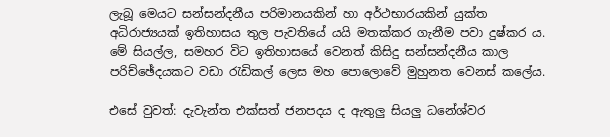ලැබූ මෙයට සන්සන්දනීය පරිමානයකින් හා අර්ථභාරයකින් යුක්ත අධිරාජ්‍යයක් ඉතිහාසය තුල පැවතියේ යයි මතක්කර ගැනීම පවා දුෂ්කර ය. මේ සියල්ල, සමහර විට ඉතිහාසයේ වෙනත් කිසිදු සන්සන්දනීය කාල පරිච්ඡේදයකට වඩා රැඩිකල් ලෙස මහ පොලොවේ මුහුනත වෙනස් කලේය.

එසේ වුවත්: දැවැන්ත එක්සත් ජනපදය ද ඇතුලු සියලු ධනේශ්වර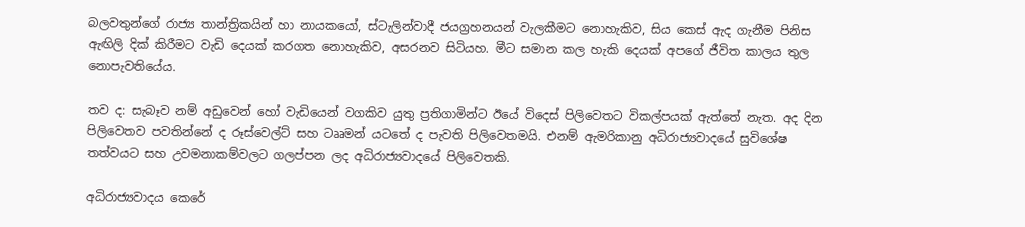බලවතුන්ගේ රාජ්‍ය තාන්ත්‍රිකයින් හා නායකයෝ, ස්ටැලින්වාදී ජයග්‍රහනයන් වැලකීමට නොහැකිව, සිය කෙස් ඇද ගැනීම පිනිස ඇඟිලි දික් කිරීමට වැඩි දෙයක් කරගත නොහැකිව, අසරනව සිටියහ. මීට සමාන කල හැකි දෙයක් අපගේ ජීවිත කාලය තුල නොපැවතියේය.

තව ද: සැබෑව නම් අඩුවෙන් හෝ වැඩියෙන් වගකිව යුතු ප්‍රතිගාමින්ට ඊයේ විදෙස් පිලිවෙතට විකල්පයක් ඇත්තේ නැත. අද දින පිලිවෙතව පවතින්නේ ද රූස්වෙල්ට් සහ ටෲමන් යටතේ ද පැවති පිලිවෙතමයි. එනම් ඇමරිකානු අධිරාජ්‍යවාදයේ සුවිශේෂ තත්වයට සහ උවමනාකම්වලට ගලප්පන ලද අධිරාජ්‍යවාදයේ පිලිවෙතකි.

අධිරාජ්‍යවාදය කෙරේ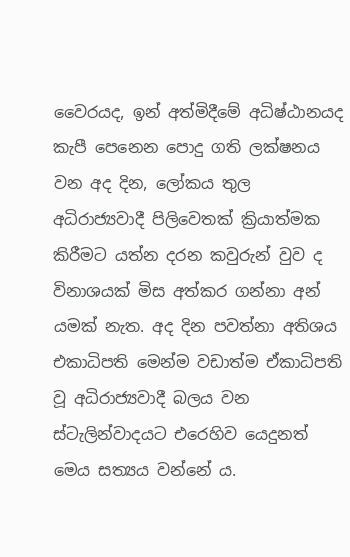වෛරයද, ඉන් අත්මිදීමේ අධිෂ්ඨානයද කැපී පෙනෙන පොදු ගති ලක්ෂනය වන අද දින, ලෝකය තුල අධිරාජ්‍යවාදී පිලිවෙතක් ක්‍රියාත්මක කිරීමට යත්න දරන කවුරුන් වුව ද විනාශයක් මිස අත්කර ගන්නා අන් යමක් නැත. අද දින පවත්නා අතිශය එකාධිපති මෙන්ම වඩාත්ම ඒකාධිපති වූ අධිරාජ්‍යවාදී බලය වන ස්ටැලින්වාදයට එරෙහිව යෙදුනත් මෙය සත්‍යය වන්නේ ය.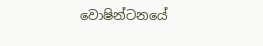වොෂින්ටනයේ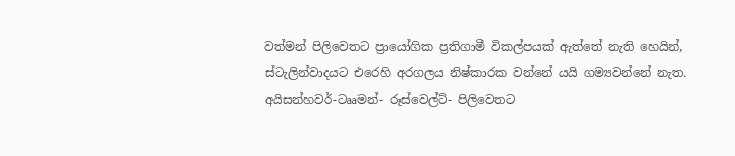වත්මන් පිලිවෙතට ප්‍රායෝගික ප්‍රතිගාමී විකල්පයක් ඇත්තේ නැති හෙයින්, ස්ටැලින්වාදයට එරෙහි අරගලය නිෂ්කාරක වන්නේ යයි ගම්‍යවන්නේ නැත. අයිසන්හවර්-ටෲමන්- රූස්වෙල්ට්- පිලිවෙතට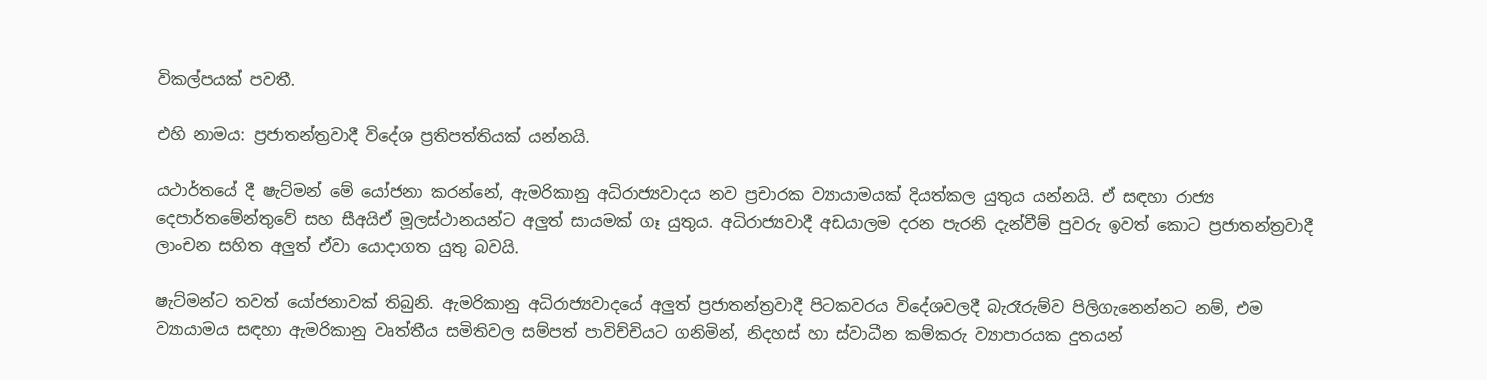විකල්පයක් පවතී.

එහි නාමය: ප්‍රජාතන්ත්‍රවාදී විදේශ ප්‍රතිපත්තියක් යන්නයි.

යථාර්තයේ දී ෂැට්මන් මේ යෝජනා කරන්නේ, ඇමරිකානු අධිරාජ්‍යවාදය නව ප්‍රචාරක ව්‍යායාමයක් දියත්කල යුතුය යන්නයි. ඒ සඳහා රාජ්‍ය දෙපාර්තමේන්තුවේ සහ සීඅයිඒ මූලස්ථානයන්ට අලුත් සායමක් ගෑ යුතුය. අධිරාජ්‍යවාදී අඩයාලම දරන පැරනි දැන්වීම් පුවරු ඉවත් කොට ප්‍රජාතන්ත්‍රවාදී ලාංචන සහිත අලුත් ඒවා යොදාගත යුතු බවයි.

ෂැට්මන්ට තවත් යෝජනාවක් තිබුනි. ඇමරිකානු අධිරාජ්‍යවාදයේ අලුත් ප්‍රජාතන්ත්‍රවාදී පිටකවරය විදේශවලදී බැරෑරුම්ව පිලිගැනෙන්නට නම්, එම ව්‍යායාමය සඳහා ඇමරිකානු වෘත්තීය සමිතිවල සම්පත් පාවිච්චියට ගනිමින්, නිදහස් හා ස්වාධීන කම්කරු ව්‍යාපාරයක දුතයන්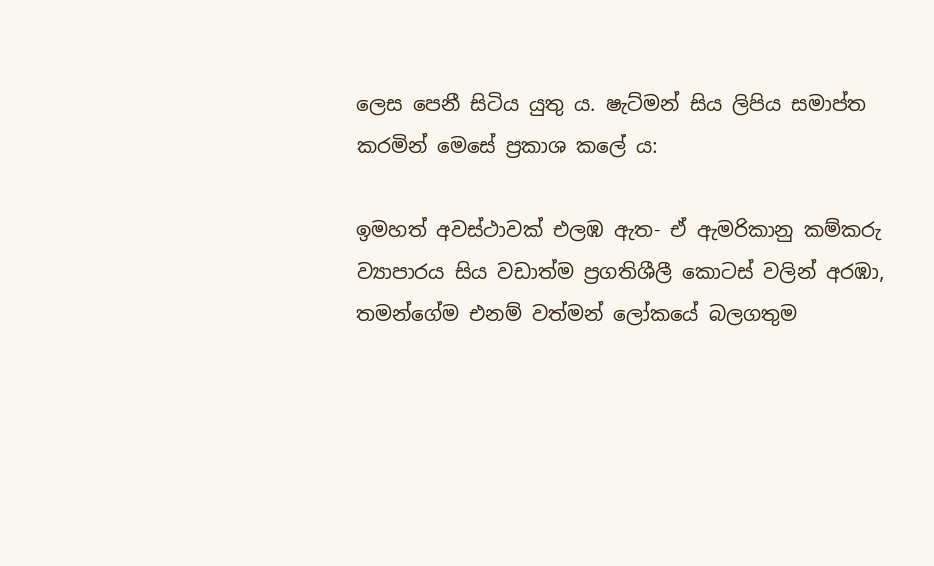ලෙස පෙනී සිටිය යුතු ය. ෂැට්මන් සිය ලිපිය සමාප්ත කරමින් මෙසේ ප්‍රකාශ කලේ ය:

ඉමහත් අවස්ථාවක් එලඹ ඇත- ඒ ඇමරිකානු කම්කරු ව්‍යාපාරය සිය වඩාත්ම ප්‍රගතිශීලී කොටස් වලින් අරඹා, තමන්ගේම එනම් වත්මන් ලෝකයේ බලගතුම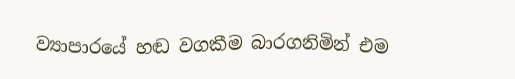ව්‍යාපාරයේ හඬ වගකීම බාරගනිමින් එම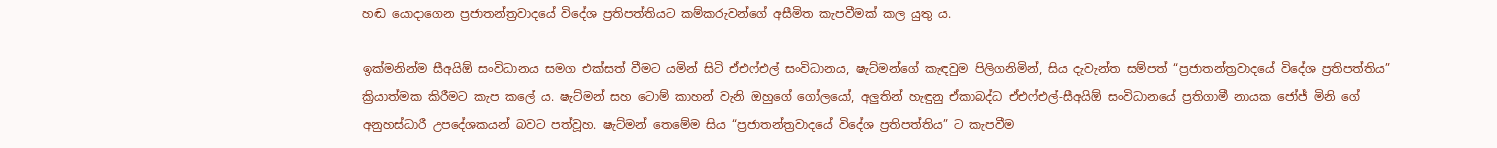හඬ යොදාගෙන ප්‍රජාතන්ත්‍රවාදයේ විදේශ ප්‍රතිපත්තියට කම්කරුවන්ගේ අසීමිත කැපවීමක් කල යුතු ය.

ඉක්මනින්ම සීඅයිඕ සංවිධානය සමග එක්සත් වීමට යමින් සිටි ඒඑෆ්එල් සංවිධානය, ෂැට්මන්ගේ කැඳවුම පිලිගනිමින්, සිය දැවැන්ත සම්පත් “ප්‍රජාතන්ත්‍රවාදයේ විදේශ ප්‍රතිපත්තිය” ක්‍රියාත්මක කිරීමට කැප කලේ ය. ෂැට්මන් සහ ටොම් කාහන් වැනි ඔහුගේ ගෝලයෝ, අලුතින් හැඳුනු ඒකාබද්ධ ඒඑෆ්එල්-සීඅයිඕ සංවිධානයේ ප්‍රතිගාමී නායක ජෝජ් මිනි ගේ අනුහස්ධාරී උපදේශකයන් බවට පත්වූහ. ෂැට්මන් තෙමේම සිය “ප්‍රජාතන්ත්‍රවාදයේ විදේශ ප්‍රතිපත්තිය” ට කැපවීම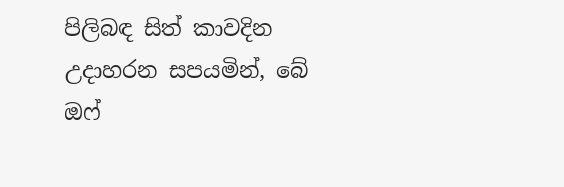පිලිබඳ සිත් කාවදින උදාහරන සපයමින්, බේ ඔෆ්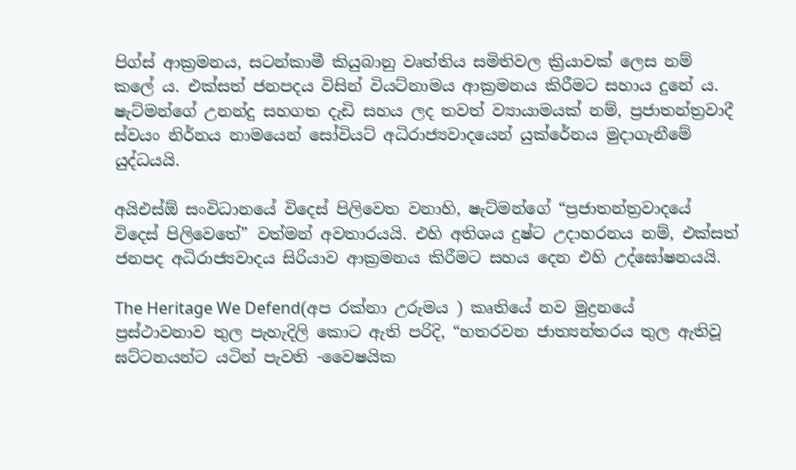පිග්ස් ආක්‍රමනය, සටන්කාමී කියුබානු වෘත්තිය සමිතිවල ක්‍රියාවක් ලෙස නම් කලේ ය. එක්සත් ජනපදය විසින් වියට්නාමය ආක්‍රමනය කිරීමට සහාය දුනේ ය. ෂැට්මන්ගේ උනන්දු සහගත දැඩි සහය ලද තවත් ව්‍යායාමයක් නම්, ප්‍රජාතන්ත්‍රවාදී ස්වයං නිර්නය නාමයෙන් සෝවියට් අධිරාජ්‍යවාදයෙන් යුක්රේනය මුදාගැනීමේ යුද්ධයයි.

අයිඑස්ඕ සංවිධානයේ විදෙස් පිලිවෙත වනාහි, ෂැට්මන්ගේ “ප්‍රජාතන්ත්‍රවාදයේ විදෙස් පිලිවෙතේ” වත්මන් අවතාරයයි. එහි අතිශය දුෂ්ට උදාහරනය නම්, එක්සත් ජනපද අධිරාජ්‍යවාදය සිරියාව ආක්‍රමනය කිරීමට සහය දෙන එහි උද්ඝෝෂනයයි.

The Heritage We Defend(අප රක්නා උරුමය ) කෘතියේ නව මුද්‍රනයේ ප්‍රස්ථාවනාව තුල පැහැදිලි කොට ඇති පරිදි, “හතරවන ජාත්‍යන්තරය තුල ඇතිවූ ඝට්ටනයන්ට යටින් පැවති -වෛෂයික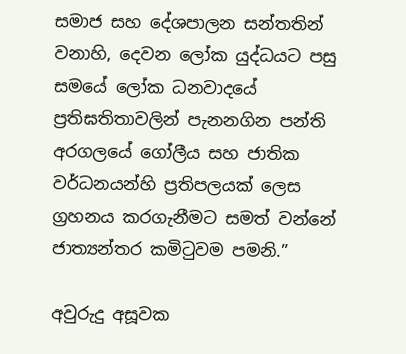සමාජ සහ දේශපාලන සන්තතින් වනාහි, දෙවන ලෝක යුද්ධයට පසු සමයේ ලෝක ධනවාදයේ ප්‍රතිඝතිතාවලින් පැනනගින පන්ති අරගලයේ ගෝලීය සහ ජාතික වර්ධනයන්හි ප්‍රතිපලයක් ලෙස ග්‍රහනය කරගැනීමට සමත් වන්නේ ජාත්‍යන්තර කමිටුවම පමනි.”

අවුරුදු අසූවක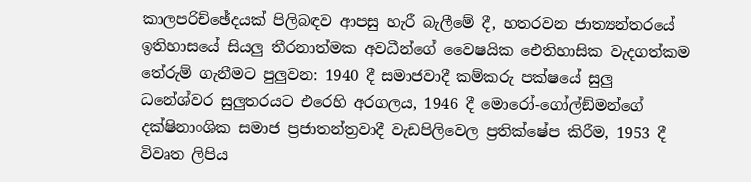කාලපරිච්ඡේදයක් පිලිබඳව ආපසු හැරී බැලීමේ දී, හතරවන ජාත්‍යන්තරයේ ඉතිහාසයේ සියලු තීරනාත්මක අවධීන්ගේ වෛෂයික ඓතිහාසික වැදගත්කම තේරුම් ගැනීමට පුලුවන: 1940 දී සමාජවාදී කම්කරු පක්ෂයේ සුලු ධනේශ්වර සුලුතරයට එරෙහි අරගලය, 1946 දී මොරෝ-ගෝල්ඞ්මන්ගේ දක්ෂිනාංශික සමාජ ප්‍රජාතන්ත්‍රවාදී වැඩපිලිවෙල ප්‍රතික්ෂේප කිරීම, 1953 දී විවෘත ලිපිය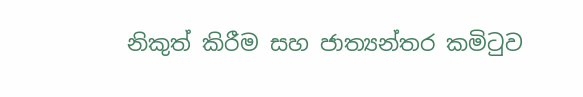නිකුත් කිරීම සහ ජාත්‍යන්තර කමිටුව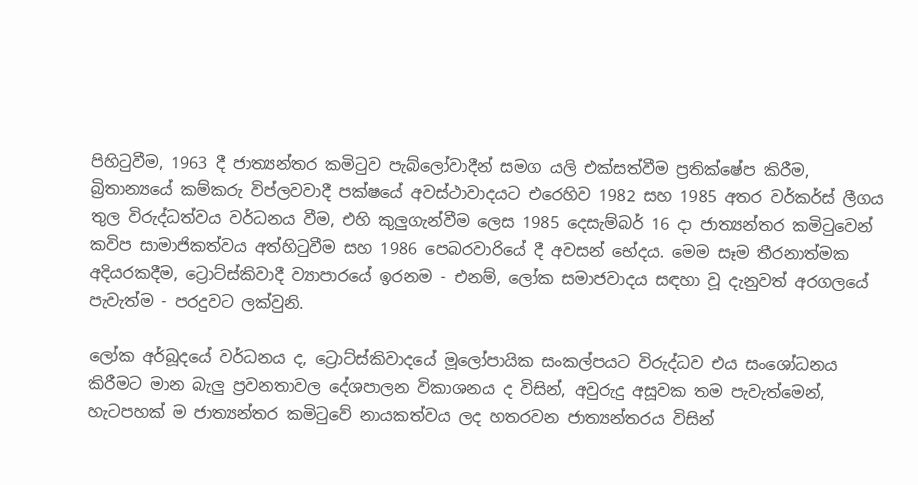පිහිටුවීම, 1963 දී ජාත්‍යන්තර කමිටුව පැබ්ලෝවාදීන් සමග යලි එක්සත්වීම ප්‍රතික්ෂේප කිරීම, බ්‍රිතාන්‍යයේ කම්කරු විප්ලවවාදී පක්ෂයේ අවස්ථාවාදයට එරෙහිව 1982 සහ 1985 අතර වර්කර්ස් ලීගය තුල විරුද්ධත්වය වර්ධනය වීම, එහි කුලුගැන්වීම ලෙස 1985 දෙසැම්බර් 16 දා ජාත්‍යන්තර කමිටුවෙන් කවිප සාමාජිකත්වය අත්හිටුවීම සහ 1986 පෙබරවාරියේ දී අවසන් භේදය. මෙම සෑම තීරනාත්මක අදියරකදීම, ට්‍රොට්ස්කිවාදී ව්‍යාපාරයේ ඉරනම - එනම්, ලෝක සමාජවාදය සඳහා වූ දැනුවත් අරගලයේ පැවැත්ම - පරදුවට ලක්වුනි.

ලෝක අර්බූදයේ වර්ධනය ද, ට්‍රොට්ස්කිවාදයේ මූලෝපායික සංකල්පයට විරුද්ධව එය සංශෝධනය කිරීමට මාන බැලු ප්‍රවනතාවල දේශපාලන විකාශනය ද විසින්, අවුරුදු අසූවක තම පැවැත්මෙන්, හැටපහක් ම ජාත්‍යන්තර කමිටුවේ නායකත්වය ලද හතරවන ජාත්‍යන්තරය විසින්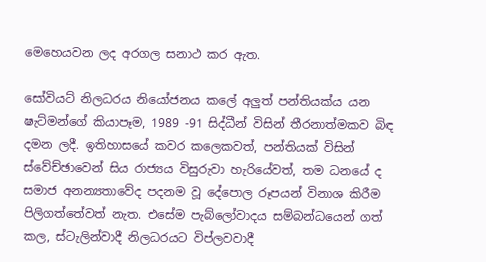මෙහෙයවන ලද අරගල සනාථ කර ඇත.

සෝවියට් නිලධරය නියෝජනය කලේ අලුත් පන්තියක්ය යන ෂැට්මන්ගේ කියාපෑම, 1989 -91 සිද්ධීන් විසින් තීරනාත්මකව බිඳ දමන ලදී. ඉතිහාසයේ කවර කලෙකවත්, පන්තියක් විසින් ස්වේච්ඡාවෙන් සිය රාජ්‍යය විසුරුවා හැරියේවත්, තම ධනයේ ද සමාජ අනන්‍යතාවේද පදනම වූ දේපොල රූපයන් විනාශ කිරීම පිලිගත්තේවත් නැත. එසේම පැබ්ලෝවාදය සම්බන්ධයෙන් ගත් කල, ස්ටැලින්වාදී නිලධරයට විප්ලවවාදී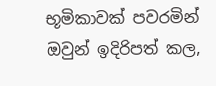භූමිකාවක් පවරමින් ඔවුන් ඉදිරිපත් කල,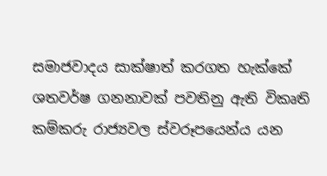සමාජවාදය සාක්ෂාත් කරගත හැක්කේ ශතවර්ෂ ගනනාවක් පවතිනු ඇති විකෘති කම්කරු රාජ්‍යවල ස්වරූපයෙන්ය යන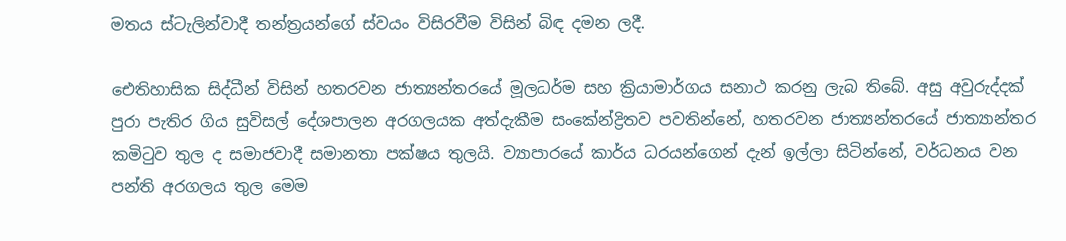මතය ස්ටැලින්වාදී තන්ත්‍රයන්ගේ ස්වයං විසිරවීම විසින් බිඳ දමන ලදී.

ඓතිහාසික සිද්ධීන් විසින් හතරවන ජාත්‍යන්තරයේ මූලධර්ම සහ ක්‍රියාමාර්ගය සනාථ කරනු ලැබ තිබේ. අසු අවුරුද්දක් පුරා පැතිර ගිය සුවිසල් දේශපාලන අරගලයක අත්දැකීම සංකේන්ද්‍රිතව පවතින්නේ, හතරවන ජාත්‍යන්තරයේ ජාත්‍යාන්තර කමිටුව තුල ද සමාජවාදී සමානතා පක්ෂය තුලයි. ව්‍යාපාරයේ කාර්ය ධරයන්ගෙන් දැන් ඉල්ලා සිටින්නේ, වර්ධනය වන පන්ති අරගලය තුල මෙම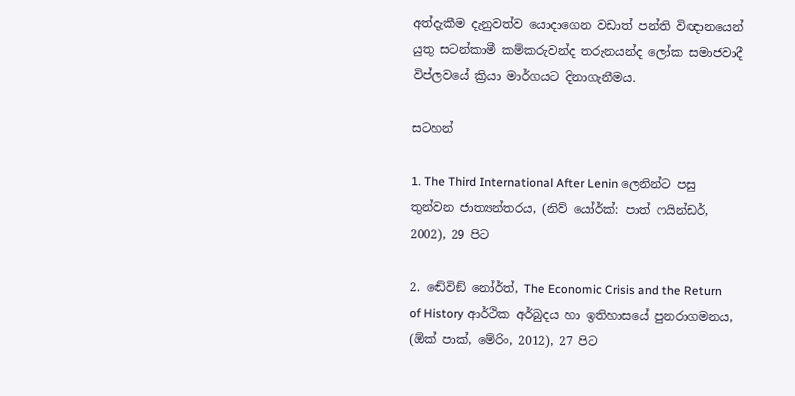අත්දැකීම දැනුවත්ව යොදාගෙන වඩාත් පන්ති විඥානයෙන් යුතු සටන්කාමී කම්කරුවන්ද තරුනයන්ද ලෝක සමාජවාදී විප්ලවයේ ක්‍රියා මාර්ගයට දිනාගැනීමය.

සටහන්

1. The Third International After Lenin ලෙනින්ට පසු තුන්වන ජාත්‍යන්තරය, (නිව් යෝර්ක්: පාත් ෆයින්ඩර්, 2002), 29 පිට

2. ඬේවිඞ් නෝර්ත්, The Economic Crisis and the Return of History ආර්ථික අර්බුදය හා ඉතිහාසයේ පුනරාගමනය, (ඕක් පාක්, මේරිං, 2012), 27 පිට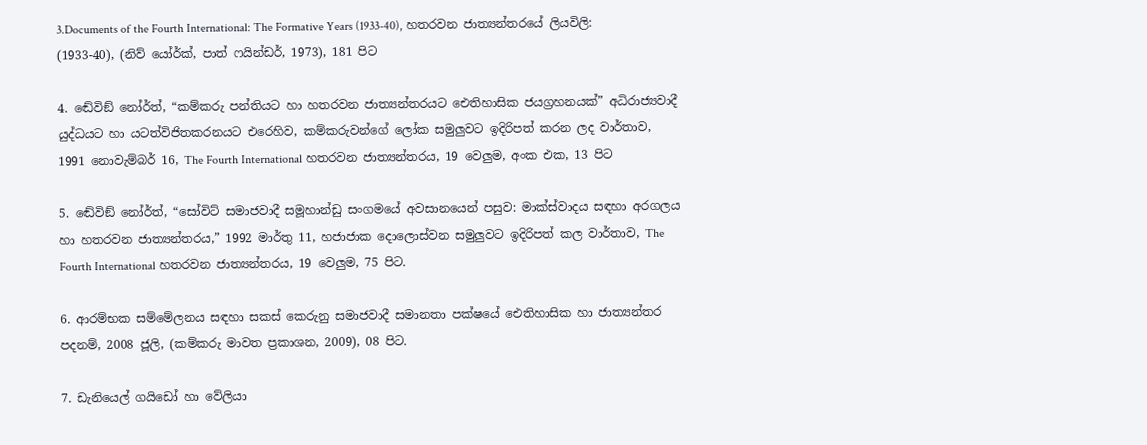3.Documents of the Fourth International: The Formative Years (1933-40), හතරවන ජාත්‍යන්තරයේ ලියවිලි: (1933-40), (නිව් යෝර්ක්, පාත් ෆයින්ඩර්, 1973), 181 පිට

4. ඬේවිඞ් නෝර්ත්, “කම්කරු පන්තියට හා හතරවන ජාත්‍යන්තරයට ඓතිහාසික ජයග්‍රහනයක්” අධිරාජ්‍යවාදී යුද්ධයට හා යටත්විජිතකරනයට එරෙහිව, කම්කරුවන්ගේ ලෝක සමුලුවට ඉදිරිපත් කරන ලද වාර්තාව, 1991 නොවැම්බර් 16, The Fourth International හතරවන ජාත්‍යන්තරය, 19 වෙලුම, අංක එක, 13 පිට

5. ඬේවිඞ් නෝර්ත්, “සෝවිට් සමාජවාදී සමූහාන්ඩු සංගමයේ අවසානයෙන් පසුව: මාක්ස්වාදය සඳහා අරගලය හා හතරවන ජාත්‍යන්තරය,” 1992 මාර්තු 11, හජාජාක දොලොස්වන සමුලුවට ඉදිරිපත් කල වාර්තාව, The Fourth International හතරවන ජාත්‍යන්තරය, 19 වෙලුම, 75 පිට.

6. ආරම්භක සම්මේලනය සඳහා සකස් කෙරුනු සමාජවාදී සමානතා පක්ෂයේ ඓතිහාසික හා ජාත්‍යන්තර පදනම්, 2008 ජූලි, (කම්කරු මාවත ප්‍රකාශන, 2009), 08 පිට.

7. ඩැනියෙල් ගයිඩෝ හා වේලියා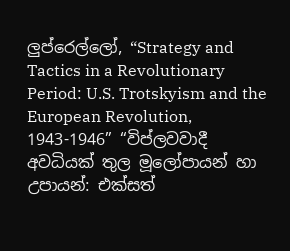ලුප්රෙල්ලෝ, “Strategy and Tactics in a Revolutionary Period: U.S. Trotskyism and the European Revolution, 1943-1946” “විප්ලවවාදී අවධියක් තුල මූලෝපායන් හා උපායන්: එක්සත්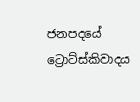ජනපදයේ ට්‍රොට්ස්කිවාදය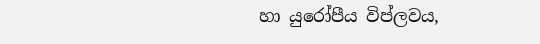හා යුරෝපීය විප්ලවය,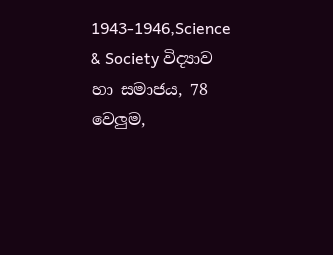1943-1946,Science & Society විද්‍යාව හා සමාජය, 78 වෙලුම,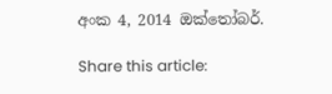අංක 4, 2014 ඔක්තෝබර්.

Share this article: